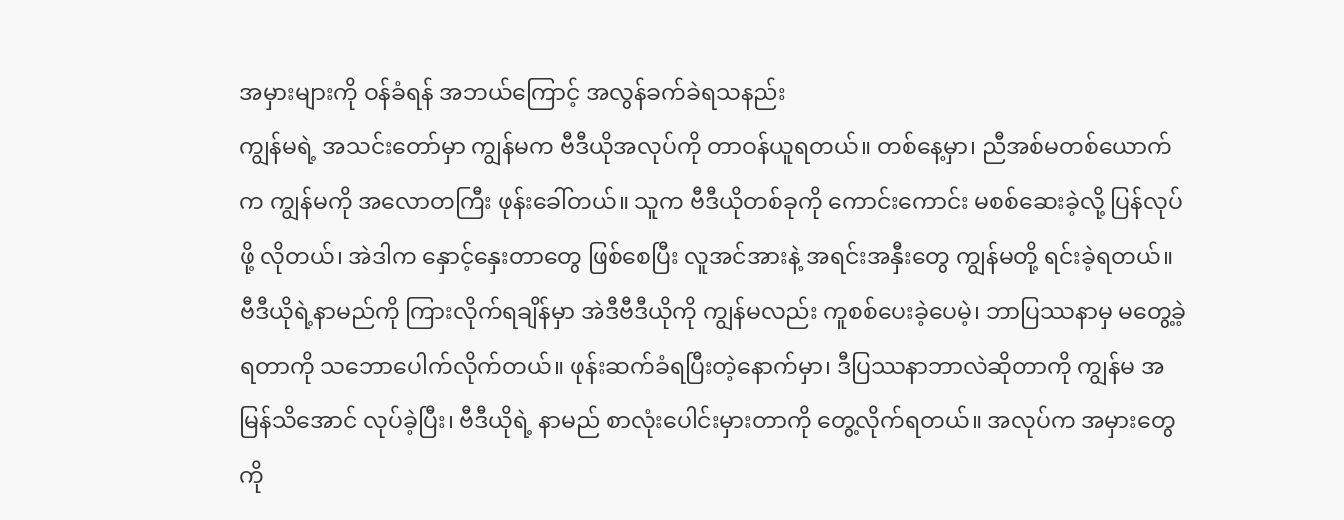အမှားများကို ဝန်ခံရန် အဘယ်ကြောင့် အလွန်ခက်ခဲရသနည်း
ကျွန်မရဲ့ အသင်းတော်မှာ ကျွန်မက ဗီဒီယိုအလုပ်ကို တာဝန်ယူရတယ်။ တစ်နေ့မှာ၊ ညီအစ်မတစ်ယောက်က ကျွန်မကို အလောတကြီး ဖုန်းခေါ်တယ်။ သူက ဗီဒီယိုတစ်ခုကို ကောင်းကောင်း မစစ်ဆေးခဲ့လို့ ပြန်လုပ်ဖို့ လိုတယ်၊ အဲဒါက နှောင့်နှေးတာတွေ ဖြစ်စေပြီး လူအင်အားနဲ့ အရင်းအနှီးတွေ ကျွန်မတို့ ရင်းခဲ့ရတယ်။ ဗီဒီယိုရဲ့နာမည်ကို ကြားလိုက်ရချိန်မှာ အဲဒီဗီဒီယိုကို ကျွန်မလည်း ကူစစ်ပေးခဲ့ပေမဲ့၊ ဘာပြဿနာမှ မတွေ့ခဲ့ရတာကို သဘောပေါက်လိုက်တယ်။ ဖုန်းဆက်ခံရပြီးတဲ့နောက်မှာ၊ ဒီပြဿနာဘာလဲဆိုတာကို ကျွန်မ အမြန်သိအောင် လုပ်ခဲ့ပြီး၊ ဗီဒီယိုရဲ့ နာမည် စာလုံးပေါင်းမှားတာကို တွေ့လိုက်ရတယ်။ အလုပ်က အမှားတွေကို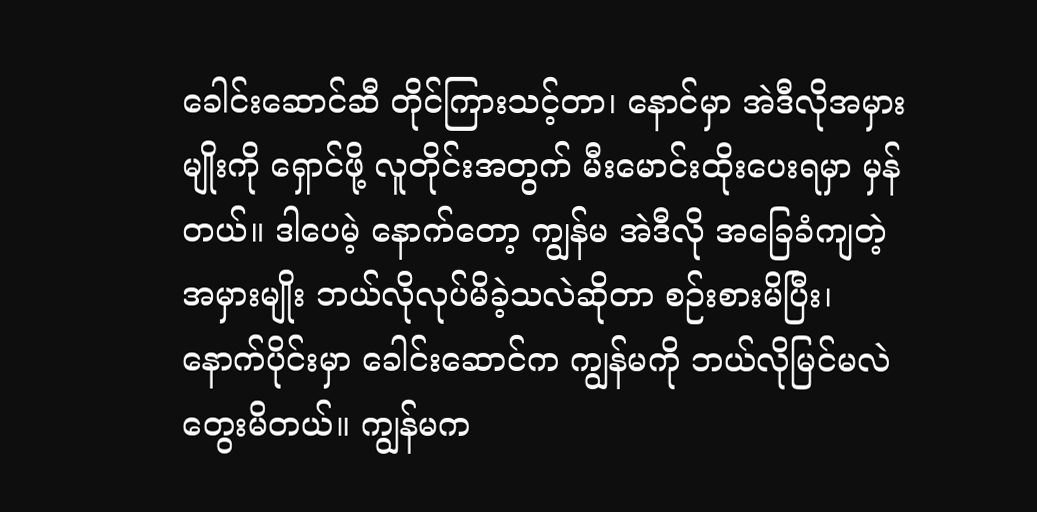ခေါင်းဆောင်ဆီ တိုင်ကြားသင့်တာ၊ နောင်မှာ အဲဒီလိုအမှားမျိုးကို ရှောင်ဖို့ လူတိုင်းအတွက် မီးမောင်းထိုးပေးရမှာ မှန်တယ်။ ဒါပေမဲ့ နောက်တော့ ကျွန်မ အဲဒီလို အခြေခံကျတဲ့ အမှားမျိုး ဘယ်လိုလုပ်မိခဲ့သလဲဆိုတာ စဉ်းစားမိပြီး၊ နောက်ပိုင်းမှာ ခေါင်းဆောင်က ကျွန်မကို ဘယ်လိုမြင်မလဲ တွေးမိတယ်။ ကျွန်မက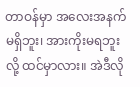တာဝန်မှာ အလေးအနက်မရှိဘူး၊ အားကိုးမရဘူးလို့ ထင်မှာလား။ အဲဒီလို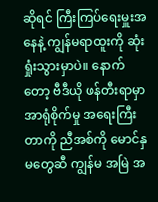ဆိုရင် ကြီးကြပ်ရေးမှူးအနေနဲ့ ကျွန်မရာထူးကို ဆုံးရှုံးသွားမှာပဲ။ နောက်တော့ ဗီဒီယို ဖန်တီးရာမှာ အာရုံစိုက်မှု အရေးကြီးတာကို ညီအစ်ကို မောင်နှမတွေဆီ ကျွန်မ အမြဲ အ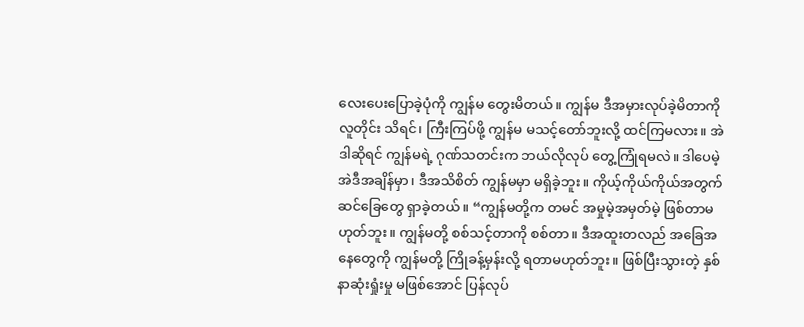လေးပေးပြောခဲ့ပုံကို ကျွန်မ တွေးမိတယ်။ ကျွန်မ ဒီအမှားလုပ်ခဲ့မိတာကို လူတိုင်း သိရင်၊ ကြီးကြပ်ဖို့ ကျွန်မ မသင့်တော်ဘူးလို့ ထင်ကြမလား။ အဲဒါဆိုရင် ကျွန်မရဲ့ ဂုဏ်သတင်းက ဘယ်လိုလုပ် တွေ့ကြုံရမလဲ။ ဒါပေမဲ့ အဲဒီအချိန်မှာ၊ ဒီအသိစိတ် ကျွန်မမှာ မရှိခဲ့ဘူး။ ကိုယ့်ကိုယ်ကိုယ်အတွက် ဆင်ခြေတွေ ရှာခဲ့တယ်။ “ကျွန်မတို့က တမင် အမှုမဲ့အမှတ်မဲ့ ဖြစ်တာမဟုတ်ဘူး။ ကျွန်မတို့ စစ်သင့်တာကို စစ်တာ။ ဒီအထူးတလည် အခြေအနေတွေကို ကျွန်မတို့ ကြိုခန့်မှန်းလို့ ရတာမဟုတ်ဘူး။ ဖြစ်ပြီးသွားတဲ့ နှစ်နာဆုံးရှုံးမှု မဖြစ်အောင် ပြန်လုပ်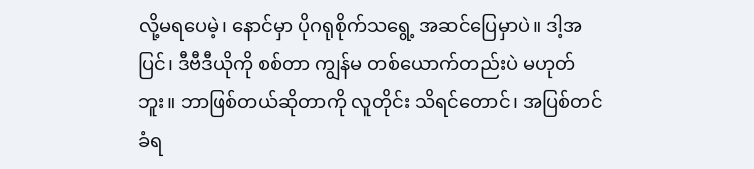လို့မရပေမဲ့၊ နောင်မှာ ပိုဂရုစိုက်သရွေ့ အဆင်ပြေမှာပဲ။ ဒါ့အပြင်၊ ဒီဗီဒီယိုကို စစ်တာ ကျွန်မ တစ်ယောက်တည်းပဲ မဟုတ်ဘူး။ ဘာဖြစ်တယ်ဆိုတာကို လူတိုင်း သိရင်တောင်၊ အပြစ်တင်ခံရ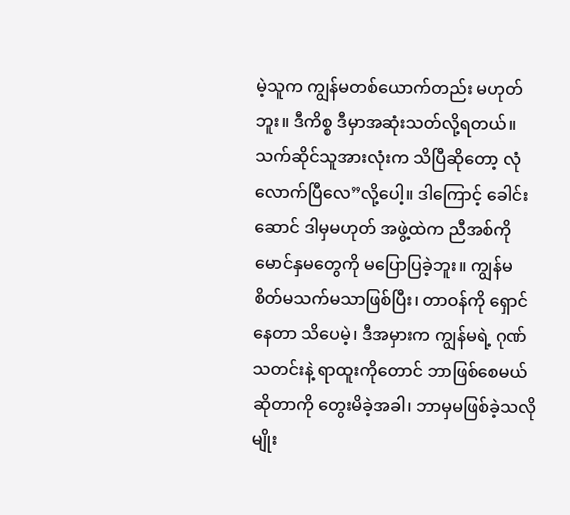မဲ့သူက ကျွန်မတစ်ယောက်တည်း မဟုတ်ဘူး။ ဒီကိစ္စ ဒီမှာအဆုံးသတ်လို့ရတယ်။ သက်ဆိုင်သူအားလုံးက သိပြီဆိုတော့ လုံလောက်ပြီလေ”လို့ပေါ့။ ဒါကြောင့် ခေါင်းဆောင် ဒါမှမဟုတ် အဖွဲ့ထဲက ညီအစ်ကို မောင်နှမတွေကို မပြောပြခဲ့ဘူး။ ကျွန်မ စိတ်မသက်မသာဖြစ်ပြီး၊ တာဝန်ကို ရှောင်နေတာ သိပေမဲ့၊ ဒီအမှားက ကျွန်မရဲ့ ဂုဏ်သတင်းနဲ့ ရာထူးကိုတောင် ဘာဖြစ်စေမယ်ဆိုတာကို တွေးမိခဲ့အခါ၊ ဘာမှမဖြစ်ခဲ့သလိုမျိုး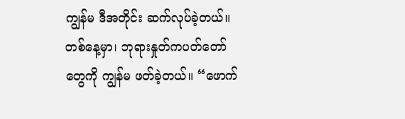ကျွန်မ ဒီအတိုင်း ဆက်လုပ်ခဲ့တယ်။
တစ်နေ့မှာ၊ ဘုရားနှုတ်ကပတ်တော်တွေကို ကျွန်မ ဖတ်ခဲ့တယ်။ “ဖောက်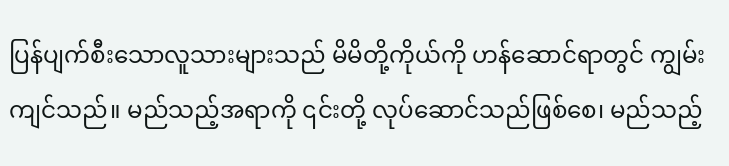ပြန်ပျက်စီးသောလူသားများသည် မိမိတို့ကိုယ်ကို ဟန်ဆောင်ရာတွင် ကျွမ်းကျင်သည်။ မည်သည့်အရာကို ၎င်းတို့ လုပ်ဆောင်သည်ဖြစ်စေ၊ မည်သည့်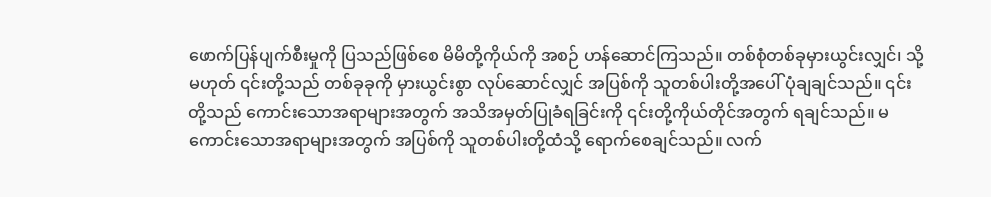ဖောက်ပြန်ပျက်စီးမှုကို ပြသည်ဖြစ်စေ မိမိတို့ကိုယ်ကို အစဉ် ဟန်ဆောင်ကြသည်။ တစ်စုံတစ်ခုမှားယွင်းလျှင်၊ သို့မဟုတ် ၎င်းတို့သည် တစ်ခုခုကို မှားယွင်းစွာ လုပ်ဆောင်လျှင် အပြစ်ကို သူတစ်ပါးတို့အပေါ် ပုံချချင်သည်။ ၎င်းတို့သည် ကောင်းသောအရာများအတွက် အသိအမှတ်ပြုခံရခြင်းကို ၎င်းတို့ကိုယ်တိုင်အတွက် ရချင်သည်။ မကောင်းသောအရာများအတွက် အပြစ်ကို သူတစ်ပါးတို့ထံသို့ ရောက်စေချင်သည်။ လက်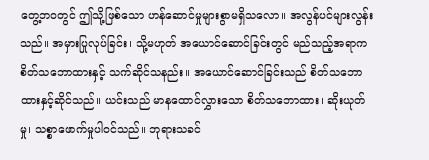တွေ့ဘဝတွင် ဤသို့ဖြစ်သော ဟန်ဆောင်မှုများစွာမရှိသလော။ အလွန်ပင်များလွန်းသည်။ အမှားပြုလုပ်ခြင်း၊ သို့မဟုတ် အယောင်ဆောင်ခြင်းတွင် မည်သည့်အရာက စိတ်သဘောထားနှင့် သက်ဆိုင်သနည်း။ အယောင်ဆောင်ခြင်းသည် စိတ်သဘောထားနှင့်ဆိုင်သည်။ ယင်းသည် မာနထောင်လွှားသော စိတ်သဘောထား၊ ဆိုးယုတ်မှု၊ သစ္စာဖောက်မှုပါဝင်သည်။ ဘုရားသခင်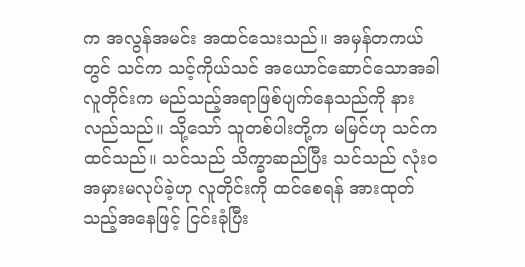က အလွန်အမင်း အထင်သေးသည်။ အမှန်တကယ်တွင် သင်က သင့်ကိုယ်သင် အယောင်ဆောင်သောအခါ လူတိုင်းက မည်သည့်အရာဖြစ်ပျက်နေသည်ကို နားလည်သည်။ သို့သော် သူတစ်ပါးတို့က မမြင်ဟု သင်က ထင်သည်။ သင်သည် သိက္ခာဆည်ပြီး သင်သည် လုံးဝ အမှားမလုပ်ခဲ့ဟု လူတိုင်းကို ထင်စေရန် အားထုတ်သည့်အနေဖြင့် ငြင်းခုံပြီး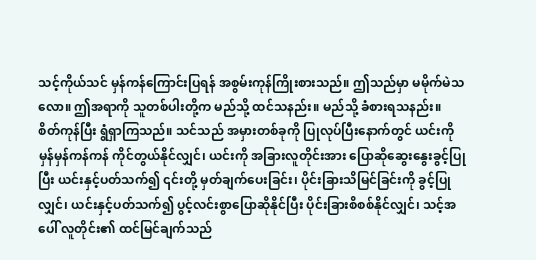သင့်ကိုယ်သင် မှန်ကန်ကြောင်းပြရန် အစွမ်းကုန်ကြိုးစားသည်။ ဤသည်မှာ မမိုက်မဲသလော။ ဤအရာကို သူတစ်ပါးတို့က မည်သို့ ထင်သနည်း။ မည်သို့ ခံစားရသနည်း။ စိတ်ကုန်ပြီး ရွံရှာကြသည်။ သင်သည် အမှားတစ်ခုကို ပြုလုပ်ပြီးနောက်တွင် ယင်းကို မှန်မှန်ကန်ကန် ကိုင်တွယ်နိုင်လျှင်၊ ယင်းကို အခြားလူတိုင်းအား ပြောဆိုဆွေးနွေးခွင့်ပြုပြီး ယင်းနှင့်ပတ်သက်၍ ၎င်းတို့ မှတ်ချက်ပေးခြင်း၊ ပိုင်းခြားသိမြင်ခြင်းကို ခွင့်ပြုလျှင်၊ ယင်းနှင့်ပတ်သက်၍ ပွင့်လင်းစွာပြောဆိုနိုင်ပြီး ပိုင်းခြားစိစစ်နိုင်လျှင်၊ သင့်အပေါ် လူတိုင်း၏ ထင်မြင်ချက်သည်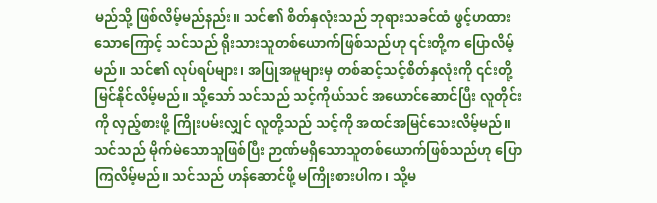မည်သို့ ဖြစ်လိမ့်မည်နည်း။ သင်၏ စိတ်နှလုံးသည် ဘုရားသခင်ထံ ဖွင့်ဟထားသောကြောင့် သင်သည် ရိုးသားသူတစ်ယောက်ဖြစ်သည်ဟု ၎င်းတို့က ပြောလိမ့်မည်။ သင်၏ လုပ်ရပ်များ၊ အပြုအမူများမှ တစ်ဆင့်သင့်စိတ်နှလုံးကို ၎င်းတို့ မြင်နိုင်လိမ့်မည်။ သို့သော် သင်သည် သင့်ကိုယ်သင် အယောင်ဆောင်ပြီး လူတိုင်းကို လှည့်စားဖို့ ကြိုးပမ်းလျှင် လူတို့သည် သင့်ကို အထင်အမြင်သေးလိမ့်မည်။ သင်သည် မိုက်မဲသောသူဖြစ်ပြီး ဉာဏ်မရှိသောသူတစ်ယောက်ဖြစ်သည်ဟု ပြောကြလိမ့်မည်။ သင်သည် ဟန်ဆောင်ဖို့ မကြိုးစားပါက၊ သို့မ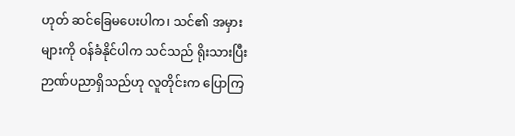ဟုတ် ဆင်ခြေမပေးပါက၊ သင်၏ အမှားများကို ဝန်ခံနိုင်ပါက သင်သည် ရိုးသားပြီး ဉာဏ်ပညာရှိသည်ဟု လူတိုင်းက ပြောကြ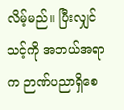လိမ့်မည်။ ပြီးလျှင် သင့်ကို အဘယ်အရာက ဉာဏ်ပညာရှိစေ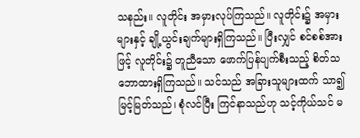သနည်း။ လူတိုင်း အမှားလုပ်ကြသည်။ လူတိုင်း၌ အမှားများနှင့် ချို့ယွင်းချက်များရှိကြသည်။ ပြီးလျှင် စင်စစ်အားဖြင့် လူတိုင်း၌ တူညီသော ဖောက်ပြန်ပျက်စီးသည့် စိတ်သဘောထားရှိကြသည်။ သင်သည် အခြားသူများထက် သာ၍မြင့်မြတ်သည်၊ စုံလင်ပြီး ကြင်နာသည်ဟု သင့်ကိုယ်သင် မ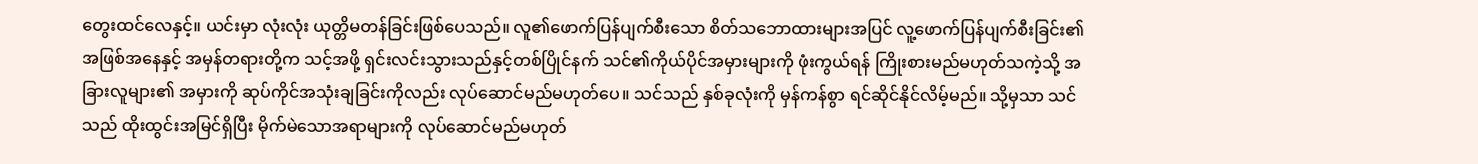တွေးထင်လေနှင့်။ ယင်းမှာ လုံးလုံး ယုတ္တိမတန်ခြင်းဖြစ်ပေသည်။ လူ၏ဖောက်ပြန်ပျက်စီးသော စိတ်သဘောထားများအပြင် လူ့ဖောက်ပြန်ပျက်စီးခြင်း၏အဖြစ်အနေနှင့် အမှန်တရားတို့က သင့်အဖို့ ရှင်းလင်းသွားသည်နှင့်တစ်ပြိုင်နက် သင်၏ကိုယ်ပိုင်အမှားများကို ဖုံးကွယ်ရန် ကြိုးစားမည်မဟုတ်သကဲ့သို့ အခြားလူများ၏ အမှားကို ဆုပ်ကိုင်အသုံးချခြင်းကိုလည်း လုပ်ဆောင်မည်မဟုတ်ပေ။ သင်သည် နှစ်ခုလုံးကို မှန်ကန်စွာ ရင်ဆိုင်နိုင်လိမ့်မည်။ သို့မှသာ သင်သည် ထိုးထွင်းအမြင်ရှိပြီး မိုက်မဲသောအရာများကို လုပ်ဆောင်မည်မဟုတ်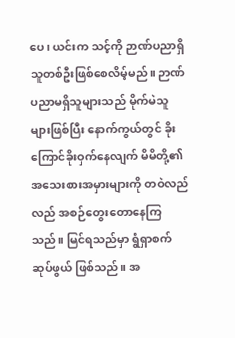ပေ၊ ယင်းက သင့်ကို ဉာဏ်ပညာရှိသူတစ်ဦးဖြစ်စေလိမ့်မည်။ ဉာဏ်ပညာမရှိသူများသည် မိုက်မဲသူများဖြစ်ပြီး နောက်ကွယ်တွင် ခိုးကြောင်ခိုးဝှက်နေလျက် မိမိတို့၏ အသေးစားအမှားများကို တဝဲလည်လည် အစဉ်တွေးတောနေကြသည်။ မြင်ရသည်မှာ ရွံရှာစက်ဆုပ်ဖွယ် ဖြစ်သည်။ အ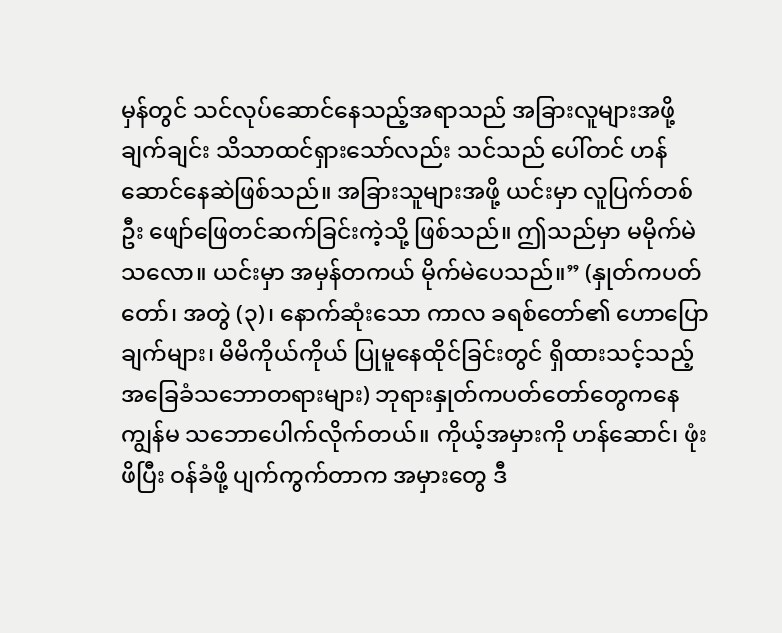မှန်တွင် သင်လုပ်ဆောင်နေသည့်အရာသည် အခြားလူများအဖို့ ချက်ချင်း သိသာထင်ရှားသော်လည်း သင်သည် ပေါ်တင် ဟန်ဆောင်နေဆဲဖြစ်သည်။ အခြားသူများအဖို့ ယင်းမှာ လူပြက်တစ်ဦး ဖျော်ဖြေတင်ဆက်ခြင်းကဲ့သို့ ဖြစ်သည်။ ဤသည်မှာ မမိုက်မဲသလော။ ယင်းမှာ အမှန်တကယ် မိုက်မဲပေသည်။” (နှုတ်ကပတ်တော်၊ အတွဲ (၃)၊ နောက်ဆုံးသော ကာလ ခရစ်တော်၏ ဟောပြောချက်များ၊ မိမိကိုယ်ကိုယ် ပြုမူနေထိုင်ခြင်းတွင် ရှိထားသင့်သည့် အခြေခံသဘောတရားများ) ဘုရားနှုတ်ကပတ်တော်တွေကနေ ကျွန်မ သဘောပေါက်လိုက်တယ်။ ကိုယ့်အမှားကို ဟန်ဆောင်၊ ဖုံးဖိပြီး ဝန်ခံဖို့ ပျက်ကွက်တာက အမှားတွေ ဒီ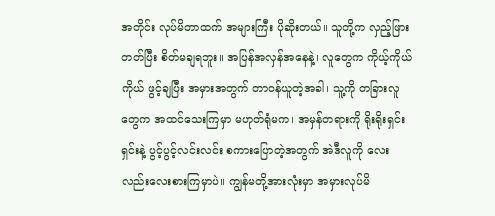အတိုင်း လုပ်မိတာထက် အများကြီး ပိုဆိုးတယ်။ သူတို့က လှည့်ဖြားတတ်ပြီး စိတ်မချရဘူး။ အပြန်အလှန်အနေနဲ့၊ လူတွေက ကိုယ့်ကိုယ်ကိုယ် ဖွင့်ချပြီး အမှားအတွက် တာဝန်ယူတဲ့အခါ၊ သူ့ကို တခြားလူတွေက အထင်သေးကြမှာ မဟုတ်ရုံမက၊ အမှန်တရားကို ရိုးရိုးရှင်းရှင်းနဲ့ ပွင့်ပွင့်လင်းလင်း စကားပြောတဲ့အတွက် အဲဒီလူကို လေးလည်းလေးစားကြမှာပဲ။ ကျွန်မတို့အားလုံးမှာ အမှားလုပ်မိ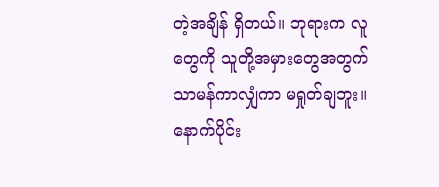တဲ့အချိန် ရှိတယ်။ ဘုရားက လူတွေကို သူတို့အမှားတွေအတွက် သာမန်ကာလျှံကာ မရှုတ်ချဘူး။ နောက်ပိုင်း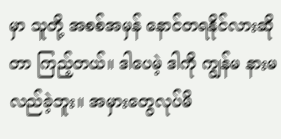မှာ သူတို့ အစစ်အမှန် နောင်တရနိုင်လားဆိုတာ ကြည့်တယ်။ ဒါပေမဲ့ ဒါကို ကျွန်မ နားမလည်ခဲ့ဘူး။ အမှားတွေလုပ်မိ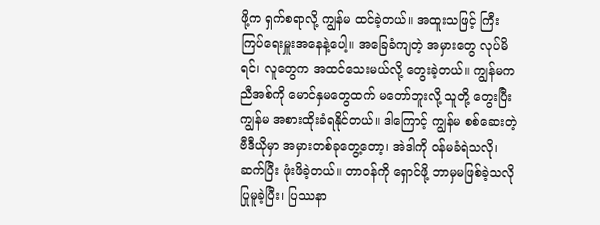ဖို့က ရှက်စရာလို့ ကျွန်မ ထင်ခဲ့တယ်။ အထူးသဖြင့် ကြီးကြပ်ရေးမှူးအနေနဲ့ပေါ့။ အခြေခံကျတဲ့ အမှားတွေ လုပ်မိရင်၊ လူတွေက အထင်သေးမယ်လို့ တွေးခဲ့တယ်။ ကျွန်မက ညီအစ်ကို မောင်နှမတွေထက် မတော်ဘူးလို့ သူတို့ တွေးပြီး ကျွန်မ အစားထိုးခံရနိုင်တယ်။ ဒါကြောင့် ကျွန်မ စစ်ဆေးတဲ့ ဗီဒီယိုမှာ အမှားတစ်ခုတွေ့တော့၊ အဲဒါကို ဝန်မခံရဲသလို၊ ဆက်ပြီး ဖုံးဖိခဲ့တယ်။ တာဝန်ကို ရှောင်ဖို့ ဘာမှမဖြစ်ခဲ့သလို ပြုမူခဲ့ပြီး၊ ပြဿနာ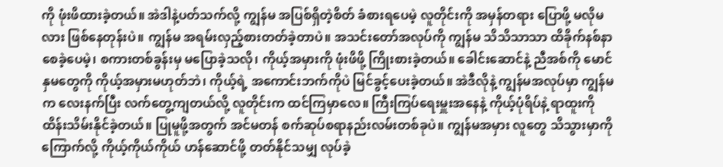ကို ဖုံးဖိထားခဲ့တယ်။ အဲဒါနဲ့ပတ်သက်လို့ ကျွန်မ အပြစ်ရှိတဲ့စိတ် ခံစားရပေမဲ့ လူတိုင်းကို အမှန်တရား ပြောဖို့ မလိုမလား ဖြစ်နေတုန်းပဲ။ ကျွန်မ အရမ်းလှည့်စားတတ်ခဲ့တာပဲ။ အသင်းတော်အလုပ်ကို ကျွန်မ သိသိသာသာ ထိခိုက်နစ်နာစေခဲ့ပေမဲ့၊ စကားတစ်ခွန်းမှ မပြောခဲ့သလို၊ ကိုယ့်အမှားကို ဖုံးဖိဖို့ ကြိုးစားခဲ့တယ်။ ခေါင်းဆောင်နဲ့ ညီအစ်ကို မောင်နှမတွေကို ကိုယ့်အမှားမဟုတ်ဘဲ၊ ကိုယ့်ရဲ့ အကောင်းဘက်ကိုပဲ မြင်ခွင့်ပေးခဲ့တယ်။ အဲဒီလိုနဲ့ ကျွန်မအလုပ်မှာ ကျွန်မက လေးနက်ပြီး လက်တွေ့ကျတယ်လို့ လူတိုင်းက ထင်ကြမှာလေ။ ကြီးကြပ်ရေးမှူးအနေနဲ့ ကိုယ့်ပုံရိပ်နဲ့ ရာထူးကို ထိန်းသိမ်းနိုင်ခဲ့တယ်။ ပြုမူဖို့အတွက် အင်မတန် စက်ဆုပ်စရာနည်းလမ်းတစ်ခုပဲ။ ကျွန်မအမှား လူတွေ သိသွားမှာကို ကြောက်လို့ ကိုယ့်ကိုယ်ကိုယ် ဟန်ဆောင်ဖို့ တတ်နိုင်သမျှ လုပ်ခဲ့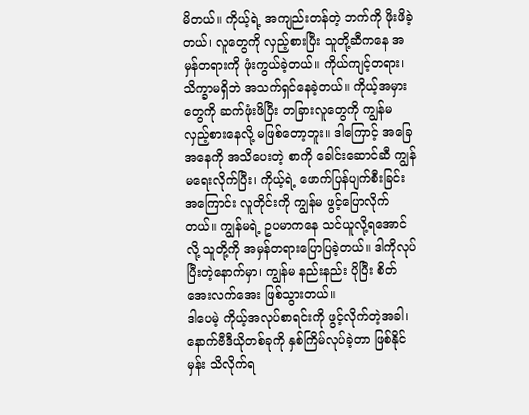မိတယ်။ ကိုယ့်ရဲ့ အကျည်းတန်တဲ့ ဘက်ကို ဖိုးဖိခဲ့တယ်၊ လူတွေကို လှည့်စားပြီး သူတို့ဆီကနေ အမှန်တရားကို ဖုံးကွယ်ခဲ့တယ်။ ကိုယ်ကျင့်တရား၊ သိက္ခာမရှိဘဲ အသက်ရှင်နေခဲ့တယ်။ ကိုယ့်အမှားတွေကို ဆက်ဖုံးဖိပြီး တခြားလူတွေကို ကျွန်မ လှည့်စားနေလို့ မဖြစ်တော့ဘူး။ ဒါကြောင့် အခြေအနေကို အသိပေးတဲ့ စာကို ခေါင်းဆောင်ဆီ ကျွန်မရေးလိုက်ပြီး၊ ကိုယ့်ရဲ့ ဖောက်ပြန်ပျက်စီးခြင်းအကြောင်း လူတိုင်းကို ကျွန်မ ဖွင့်ပြောလိုက်တယ်။ ကျွန်မရဲ့ ဥပမာကနေ သင်ယူလို့ရအောင်လို့ သူတို့ကို အမှန်တရားပြောပြခဲ့တယ်။ ဒါကိုလုပ်ပြီးတဲ့နောက်မှာ၊ ကျွန်မ နည်းနည်း ပိုပြီး စိတ်အေးလက်အေး ဖြစ်သွားတယ်။
ဒါပေမဲ့ ကိုယ့်အလုပ်စာရင်းကို ဖွင့်လိုက်တဲ့အခါ၊ နောက်ဗီဒီယိုတစ်ခုကို နှစ်ကြိမ်လုပ်ခဲ့တာ ဖြစ်နိုင်မှန်း သိလိုက်ရ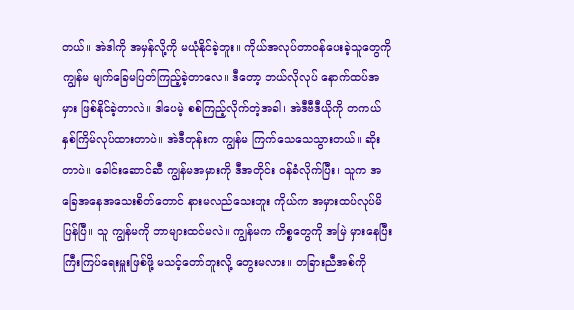တယ်။ အဲဒါကို အမှန်လို့ကို မယုံနိုင်ခဲ့ဘူး။ ကိုယ်အလုပ်တာဝန်ပေးခဲ့သူတွေကို ကျွန်မ မျက်ခြေမပြတ်ကြည့်ခဲ့တာလေ။ ဒီတော့ ဘယ်လိုလုပ် နောက်ထပ်အမှား ဖြစ်နိုင်ခဲ့တာလဲ။ ဒါပေမဲ့ စစ်ကြည့်လိုက်တဲ့အခါ၊ အဲဒီဗီဒီယိုကို တကယ် နှစ်ကြိမ်လုပ်ထားတာပဲ။ အဲဒီတုန်းက ကျွန်မ ကြက်သေသေသွားတယ်။ ဆိုးတာပဲ။ ခေါင်းဆောင်ဆီ ကျွန်မအမှားကို ဒီအတိုင်း ဝန်ခံလိုက်ပြီး၊ သူက အခြေအနေအသေးစိတ်တောင် နားမလည်သေးဘူး ကိုယ်က အမှားထပ်လုပ်မိပြန်ပြီ။ သူ ကျွန်မကို ဘာများထင်မလဲ။ ကျွန်မက ကိစ္စတွေကို အမြဲ မှားနေပြီး ကြီးကြပ်ရေးမှူးဖြစ်ဖို့ မသင့်တော်ဘူးလို့ တွေးမလား။ တခြားညီအစ်ကို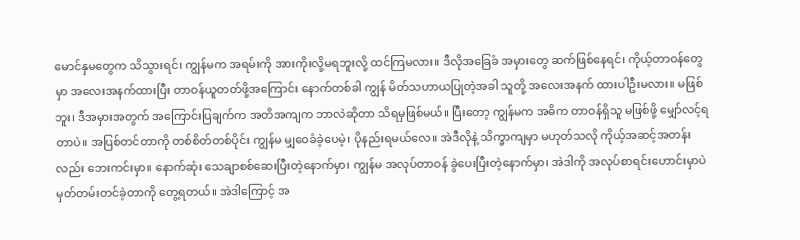မောင်နှမတွေက သိသွားရင်၊ ကျွန်မက အရမ်းကို အားကိုးလို့မရဘူးလို့ ထင်ကြမလား။ ဒီလိုအခြေခံ အမှားတွေ ဆက်ဖြစ်နေရင်၊ ကိုယ့်တာဝန်တွေမှာ အလေးအနက်ထားပြီး တာဝန်ယူတတ်ဖို့အကြောင်း နောက်တစ်ခါ ကျွန် မိတ်သဟာယပြုတဲ့အခါ သူတို့ အလေးအနက် ထားပါဦးမလား။ မဖြစ်ဘူး၊ ဒီအမှားအတွက် အကြောင်းပြချက်က အတိအကျက ဘာလဲဆိုတာ သိရမှဖြစ်မယ်။ ပြီးတော့ ကျွန်မက အဓိက တာဝန်ရှိသူ မဖြစ်ဖို့ မျှော်လင့်ရတာပဲ။ အပြစ်တင်တာကို တစ်စိတ်တစ်ပိုင်း ကျွန်မ မျှဝေခံခဲ့ပေမဲ့၊ ပိုနည်းရမယ်လေ။ အဲဒီလိုနဲ့ သိက္ခာကျမှာ မဟုတ်သလို ကိုယ့်အဆင့်အတန်းလည်း ဘေးကင်းမှာ။ နောက်ဆုံး သေချာစစ်ဆေးပြီးတဲ့နောက်မှာ၊ ကျွန်မ အလုပ်တာဝန် ခွဲပေးပြီးတဲ့နောက်မှာ၊ အဲဒါကို အလုပ်စာရင်းဟောင်းမှာပဲ မှတ်တမ်းတင်ခဲ့တာကို တွေ့ရတယ်။ အဲဒါကြောင့် အ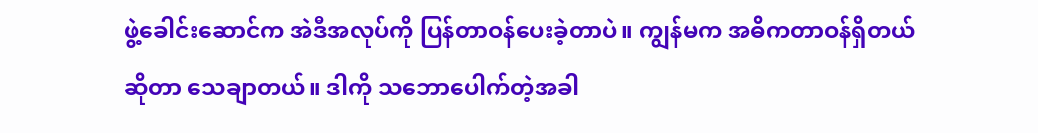ဖွဲ့ခေါင်းဆောင်က အဲဒီအလုပ်ကို ပြန်တာဝန်ပေးခဲ့တာပဲ။ ကျွန်မက အဓိကတာဝန်ရှိတယ်ဆိုတာ သေချာတယ်။ ဒါကို သဘောပေါက်တဲ့အခါ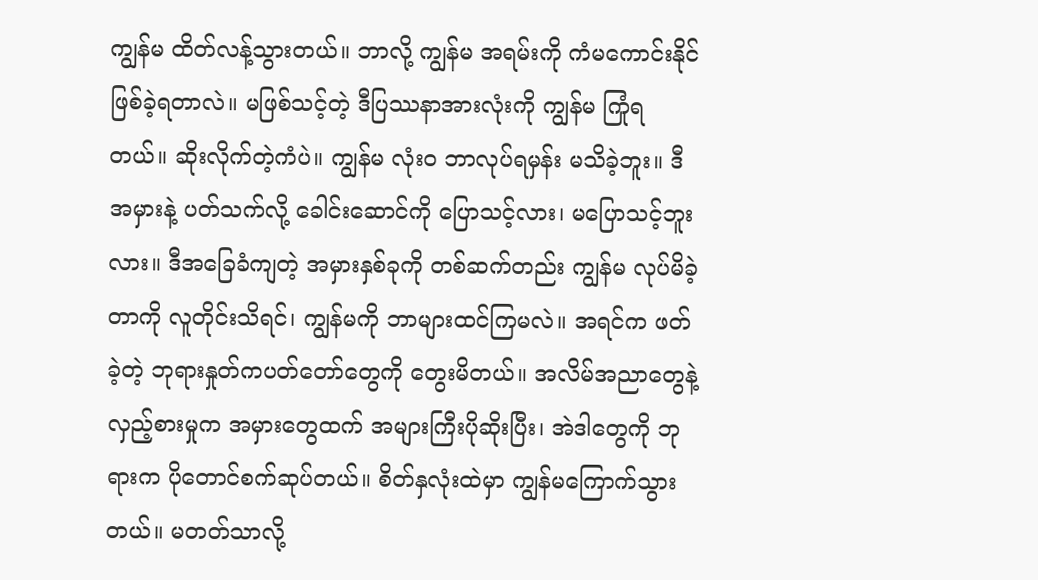ကျွန်မ ထိတ်လန့်သွားတယ်။ ဘာလို့ ကျွန်မ အရမ်းကို ကံမကောင်းနိုင်ဖြစ်ခဲ့ရတာလဲ။ မဖြစ်သင့်တဲ့ ဒီပြဿနာအားလုံးကို ကျွန်မ ကြုံရတယ်။ ဆိုးလိုက်တဲ့ကံပဲ။ ကျွန်မ လုံးဝ ဘာလုပ်ရမှန်း မသိခဲ့ဘူး။ ဒီအမှားနဲ့ ပတ်သက်လို့ ခေါင်းဆောင်ကို ပြောသင့်လား၊ မပြောသင့်ဘူးလား။ ဒီအခြေခံကျတဲ့ အမှားနှစ်ခုကို တစ်ဆက်တည်း ကျွန်မ လုပ်မိခဲ့တာကို လူတိုင်းသိရင်၊ ကျွန်မကို ဘာများထင်ကြမလဲ။ အရင်က ဖတ်ခဲ့တဲ့ ဘုရားနှုတ်ကပတ်တော်တွေကို တွေးမိတယ်။ အလိမ်အညာတွေနဲ့ လှည့်စားမှုက အမှားတွေထက် အများကြီးပိုဆိုးပြီး၊ အဲဒါတွေကို ဘုရားက ပိုတောင်စက်ဆုပ်တယ်။ စိတ်နှလုံးထဲမှာ ကျွန်မကြောက်သွားတယ်။ မတတ်သာလို့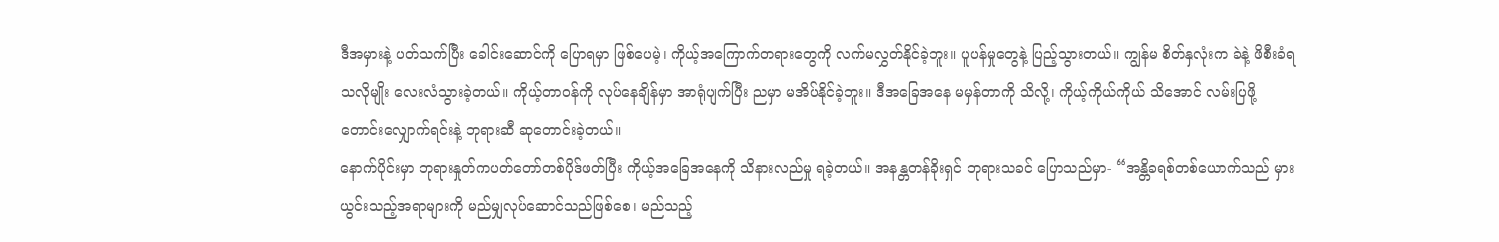ဒီအမှားနဲ့ ပတ်သက်ပြီး ခေါင်းဆောင်ကို ပြောရမှာ ဖြစ်ပေမဲ့၊ ကိုယ့်အကြောက်တရားတွေကို လက်မလွှတ်နိုင်ခဲ့ဘူး။ ပူပန်မှုတွေနဲ့ ပြည့်သွားတယ်။ ကျွန်မ စိတ်နှလုံးက ခဲနဲ့ ဖိစီးခံရသလိုမျိုး လေးလံသွားခဲ့တယ်။ ကိုယ့်တာဝန်ကို လုပ်နေချိန်မှာ အာရုံပျက်ပြီး ညမှာ မအိပ်နိုင်ခဲ့ဘူး။ ဒီအခြေအနေ မမှန်တာကို သိလို့၊ ကိုယ့်ကိုယ်ကိုယ် သိအောင် လမ်းပြဖို့ တောင်းလျှောက်ရင်းနဲ့ ဘုရားဆီ ဆုတောင်းခဲ့တယ်။
နောက်ပိုင်းမှာ ဘုရားနှုတ်ကပတ်တော်တစ်ပိုဒ်ဖတ်ပြီး ကိုယ့်အခြေအနေကို သိနားလည်မှု ရခဲ့တယ်။ အနန္တတန်ခိုးရှင် ဘုရားသခင် ပြောသည်မှာ- “အန္တိခရစ်တစ်ယောက်သည် မှားယွင်းသည့်အရာများကို မည်မျှလုပ်ဆောင်သည်ဖြစ်စေ၊ မည်သည့်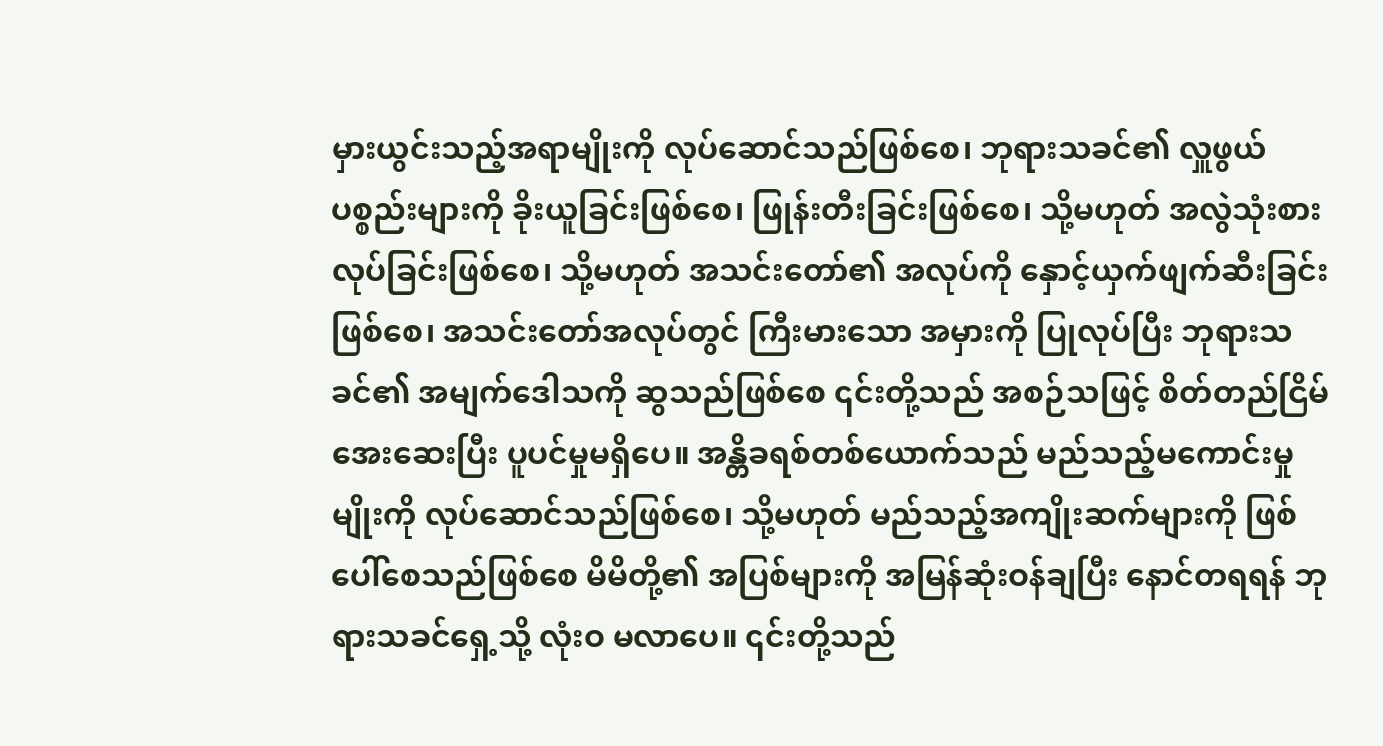မှားယွင်းသည့်အရာမျိုးကို လုပ်ဆောင်သည်ဖြစ်စေ၊ ဘုရားသခင်၏ လှူဖွယ်ပစ္စည်းများကို ခိုးယူခြင်းဖြစ်စေ၊ ဖြုန်းတီးခြင်းဖြစ်စေ၊ သို့မဟုတ် အလွဲသုံးစားလုပ်ခြင်းဖြစ်စေ၊ သို့မဟုတ် အသင်းတော်၏ အလုပ်ကို နှောင့်ယှက်ဖျက်ဆီးခြင်းဖြစ်စေ၊ အသင်းတော်အလုပ်တွင် ကြီးမားသော အမှားကို ပြုလုပ်ပြီး ဘုရားသခင်၏ အမျက်ဒေါသကို ဆွသည်ဖြစ်စေ ၎င်းတို့သည် အစဉ်သဖြင့် စိတ်တည်ငြိမ်အေးဆေးပြီး ပူပင်မှုမရှိပေ။ အန္တိခရစ်တစ်ယောက်သည် မည်သည့်မကောင်းမှုမျိုးကို လုပ်ဆောင်သည်ဖြစ်စေ၊ သို့မဟုတ် မည်သည့်အကျိုးဆက်များကို ဖြစ်ပေါ်စေသည်ဖြစ်စေ မိမိတို့၏ အပြစ်များကို အမြန်ဆုံးဝန်ချပြီး နောင်တရရန် ဘုရားသခင်ရှေ့သို့ လုံးဝ မလာပေ။ ၎င်းတို့သည်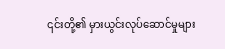၎င်းတို့၏ မှားယွင်းလုပ်ဆောင်မှုများ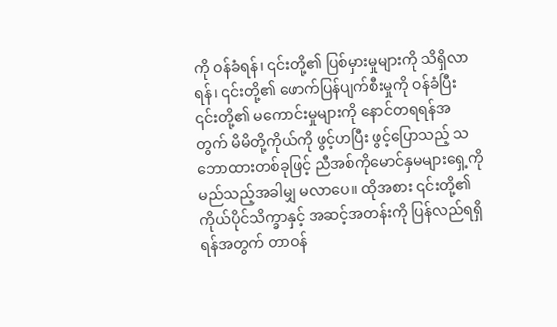ကို ဝန်ခံရန်၊ ၎င်းတို့၏ ပြစ်မှားမှုများကို သိရှိလာရန်၊ ၎င်းတို့၏ ဖောက်ပြန်ပျက်စီးမှုကို ဝန်ခံပြီး ၎င်းတို့၏ မကောင်းမှုများကို နောင်တရရန်အတွက် မိမိတို့ကိုယ်ကို ဖွင့်ဟပြီး ဖွင့်ပြောသည့် သဘောထားတစ်ခုဖြင့် ညီအစ်ကိုမောင်နှမများရှေ့ကို မည်သည့်အခါမျှ မလာပေ။ ထိုအစား ၎င်းတို့၏ ကိုယ်ပိုင်သိက္ခာနှင့် အဆင့်အတန်းကို ပြန်လည်ရရှိရန်အတွက် တာဝန်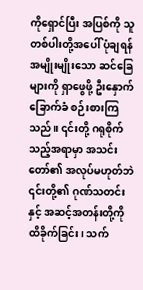ကိုရှောင်ပြီး အပြစ်ကို သူတစ်ပါးတို့အပေါ် ပုံချရန် အမျိုးမျိုးသော ဆင်ခြေများကို ရှာဖွေဖို့ ဦးနှောက်ခြောက်ခံ စဉ်းစားကြသည်။ ၎င်းတို့ ဂရုစိုက်သည့်အရာမှာ အသင်းတော်၏ အလုပ်မဟုတ်ဘဲ ၎င်းတို့၏ ဂုဏ်သတင်းနှင့် အဆင့်အတန်းတို့ကို ထိခိုက်ခြင်း၊ သက်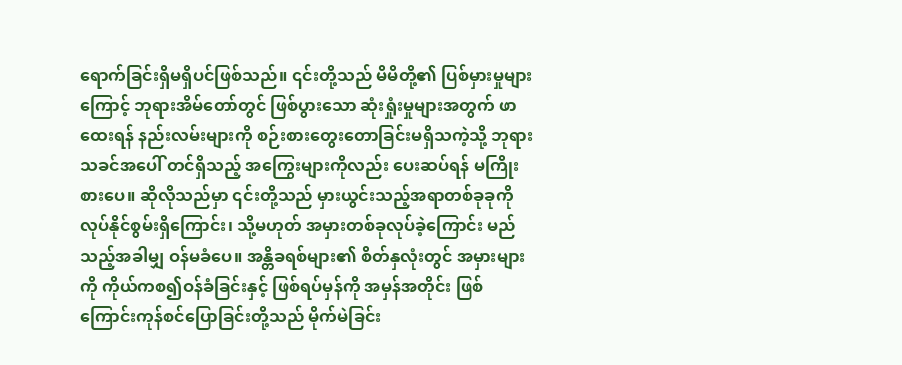ရောက်ခြင်းရှိမရှိပင်ဖြစ်သည်။ ၎င်းတို့သည် မိမိတို့၏ ပြစ်မှားမှုများကြောင့် ဘုရားအိမ်တော်တွင် ဖြစ်ပွားသော ဆုံးရှုံးမှုများအတွက် ဖာထေးရန် နည်းလမ်းများကို စဉ်းစားတွေးတောခြင်းမရှိသကဲ့သို့ ဘုရားသခင်အပေါ် တင်ရှိသည့် အကြွေးများကိုလည်း ပေးဆပ်ရန် မကြိုးစားပေ။ ဆိုလိုသည်မှာ ၎င်းတို့သည် မှားယွင်းသည့်အရာတစ်ခုခုကို လုပ်နိုင်စွမ်းရှိကြောင်း၊ သို့မဟုတ် အမှားတစ်ခုလုပ်ခဲ့ကြောင်း မည်သည့်အခါမျှ ဝန်မခံပေ။ အန္တိခရစ်များ၏ စိတ်နှလုံးတွင် အမှားများကို ကိုယ်ကစ၍ဝန်ခံခြင်းနှင့် ဖြစ်ရပ်မှန်ကို အမှန်အတိုင်း ဖြစ်ကြောင်းကုန်စင်ပြောခြင်းတို့သည် မိုက်မဲခြင်း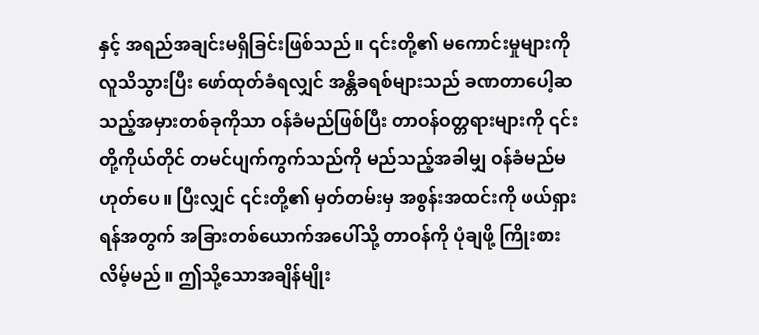နှင့် အရည်အချင်းမရှိခြင်းဖြစ်သည်။ ၎င်းတို့၏ မကောင်းမှုများကို လူသိသွားပြီး ဖော်ထုတ်ခံရလျှင် အန္တိခရစ်များသည် ခဏတာပေါ့ဆသည့်အမှားတစ်ခုကိုသာ ဝန်ခံမည်ဖြစ်ပြီး တာဝန်ဝတ္တရားများကို ၎င်းတို့ကိုယ်တိုင် တမင်ပျက်ကွက်သည်ကို မည်သည့်အခါမျှ ဝန်ခံမည်မဟုတ်ပေ။ ပြီးလျှင် ၎င်းတို့၏ မှတ်တမ်းမှ အစွန်းအထင်းကို ဖယ်ရှားရန်အတွက် အခြားတစ်ယောက်အပေါ်သို့ တာဝန်ကို ပုံချဖို့ ကြိုးစားလိမ့်မည်။ ဤသို့သောအချိန်မျိုး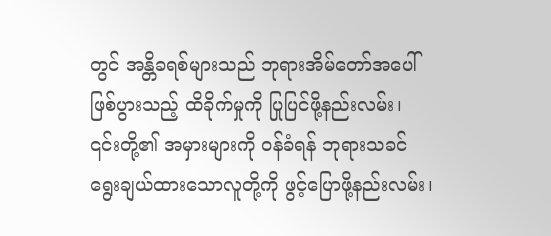တွင် အန္တိခရစ်များသည် ဘုရားအိမ်တော်အပေါ် ဖြစ်ပွားသည့် ထိခိုက်မှုကို ပြုပြင်ဖို့နည်းလမ်း၊ ၎င်းတို့၏ အမှားများကို ဝန်ခံရန် ဘုရားသခင်ရွေးချယ်ထားသောလူတို့ကို ဖွင့်ပြောဖို့နည်းလမ်း၊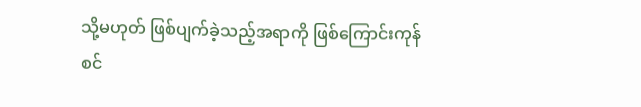သို့မဟုတ် ဖြစ်ပျက်ခဲ့သည့်အရာကို ဖြစ်ကြောင်းကုန်စင်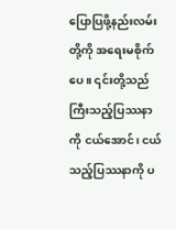ပြောပြဖို့နည်းလမ်းတို့ကို အရေးမစိုက်ပေ။ ၎င်းတို့သည် ကြီးသည့်ပြဿနာကို ငယ်အောင်၊ ငယ်သည့်ပြဿနာကို ပ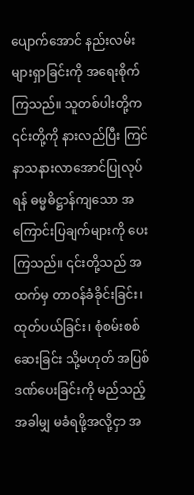ပျောက်အောင် နည်းလမ်းများရှာခြင်းကို အရေးစိုက်ကြသည်။ သူတစ်ပါးတို့က ၎င်းတို့ကို နားလည်ပြီး ကြင်နာသနားလာအောင်ပြုလုပ်ရန် ဓမ္မဓိဋ္ဌာန်ကျသော အကြောင်းပြချက်များကို ပေးကြသည်။ ၎င်းတို့သည် အထက်မှ တာဝန်ခံခိုင်းခြင်း၊ ထုတ်ပယ်ခြင်း၊ စုံစမ်းစစ်ဆေးခြင်း သို့မဟုတ် အပြစ်ဒဏ်ပေးခြင်းကို မည်သည့်အခါမျှ မခံရဖို့အလို့ငှာ အ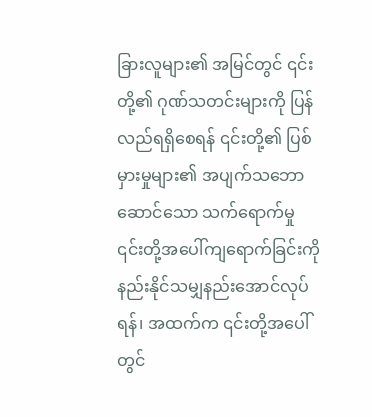ခြားလူများ၏ အမြင်တွင် ၎င်းတို့၏ ဂုဏ်သတင်းများကို ပြန်လည်ရရှိစေရန် ၎င်းတို့၏ ပြစ်မှားမှုများ၏ အပျက်သဘောဆောင်သော သက်ရောက်မှု ၎င်းတို့အပေါ်ကျရောက်ခြင်းကို နည်းနိုင်သမျှနည်းအောင်လုပ်ရန်၊ အထက်က ၎င်းတို့အပေါ်တွင်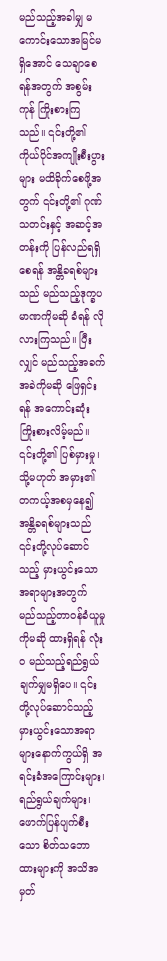မည်သည့်အခါမျှ မကောင်းသောအမြင်မရှိအောင် သေချာစေရန်အတွက် အစွမ်းကုန် ကြိုးစားကြသည်။ ၎င်းတို့၏ ကိုယ်ပိုင်အကျိုးစီးပွားများ မထိခိုက်စေဖို့အတွက် ၎င်းတို့၏ ဂုဏ်သတင်းနှင့် အဆင့်အတန်းကို ပြန်လည်ရရှိစေရန် အန္တိခရစ်များသည် မည်သည့်ဒုက္ခပမာဏကိုမဆို ခံရန် လိုလားကြသည်။ ပြီးလျှင် မည်သည့်အခက်အခဲကိုမဆို ဖြေရှင်းရန် အကောင်းဆုံး ကြိုးစားလိမ့်မည်။ ၎င်းတို့၏ ပြစ်မှားမှု၊ သို့မဟုတ် အမှား၏ တကယ့်အစမှနေ၍ အန္တိခရစ်များသည် ၎င်းတို့လုပ်ဆောင်သည့် မှားယွင်းသောအရာများအတွက် မည်သည့်တာဝန်ခံယူမှုကိုမဆို ထားရှိရန် လုံးဝ မည်သည့်ရည်ရွယ်ချက်မျှမရှိပေ။ ၎င်းတို့လုပ်ဆောင်သည့် မှားယွင်းသောအရာများနောက်ကွယ်ရှိ အရင်းခံအကြောင်းများ၊ ရည်ရွယ်ချက်များ၊ ဖောက်ပြန်ပျက်စီးသော စိတ်သဘောထားများကို အသိအမှတ်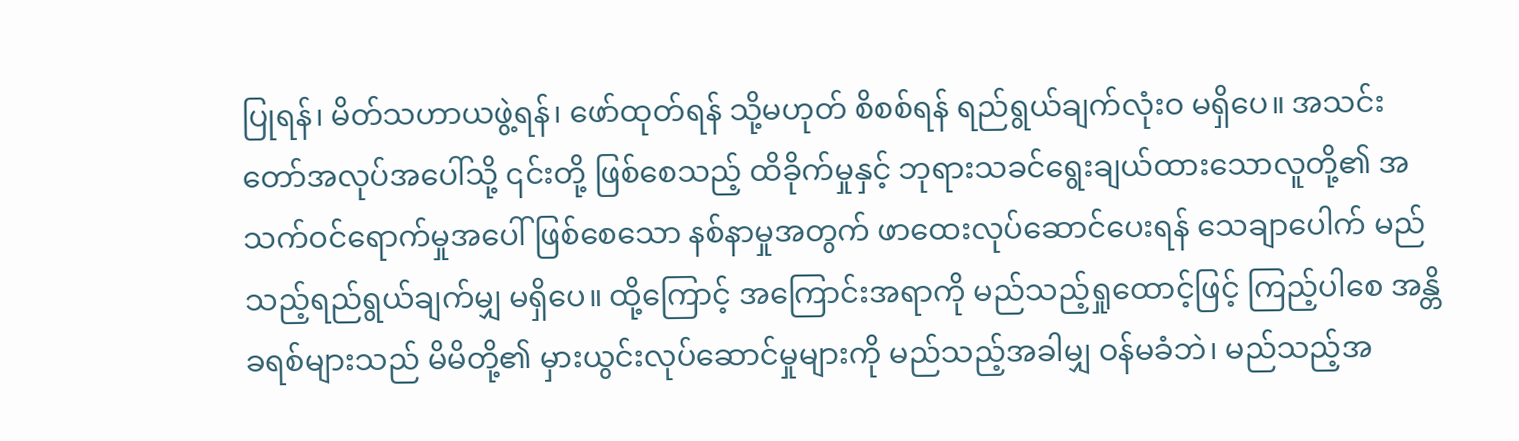ပြုရန်၊ မိတ်သဟာယဖွဲ့ရန်၊ ဖော်ထုတ်ရန် သို့မဟုတ် စိစစ်ရန် ရည်ရွယ်ချက်လုံးဝ မရှိပေ။ အသင်းတော်အလုပ်အပေါ်သို့ ၎င်းတို့ ဖြစ်စေသည့် ထိခိုက်မှုနှင့် ဘုရားသခင်ရွေးချယ်ထားသောလူတို့၏ အသက်ဝင်ရောက်မှုအပေါ် ဖြစ်စေသော နစ်နာမှုအတွက် ဖာထေးလုပ်ဆောင်ပေးရန် သေချာပေါက် မည်သည့်ရည်ရွယ်ချက်မျှ မရှိပေ။ ထို့ကြောင့် အကြောင်းအရာကို မည်သည့်ရှုထောင့်ဖြင့် ကြည့်ပါစေ အန္တိခရစ်များသည် မိမိတို့၏ မှားယွင်းလုပ်ဆောင်မှုများကို မည်သည့်အခါမျှ ဝန်မခံဘဲ၊ မည်သည့်အ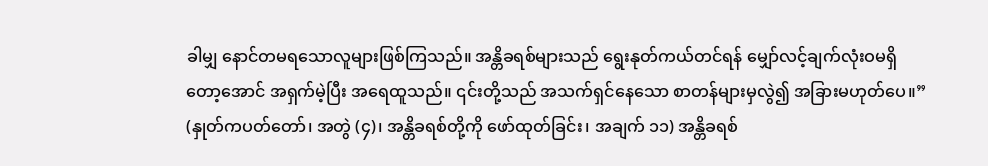ခါမျှ နောင်တမရသောလူများဖြစ်ကြသည်။ အန္တိခရစ်များသည် ရွေးနုတ်ကယ်တင်ရန် မျှော်လင့်ချက်လုံးဝမရှိတော့အောင် အရှက်မဲ့ပြီး အရေထူသည်။ ၎င်းတို့သည် အသက်ရှင်နေသော စာတန်များမှလွဲ၍ အခြားမဟုတ်ပေ။” (နှုတ်ကပတ်တော်၊ အတွဲ (၄)၊ အန္တိခရစ်တို့ကို ဖော်ထုတ်ခြင်း၊ အချက် ၁၁) အန္တိခရစ်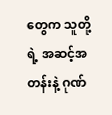တွေက သူတို့ရဲ့ အဆင့်အတန်းနဲ့ ဂုဏ်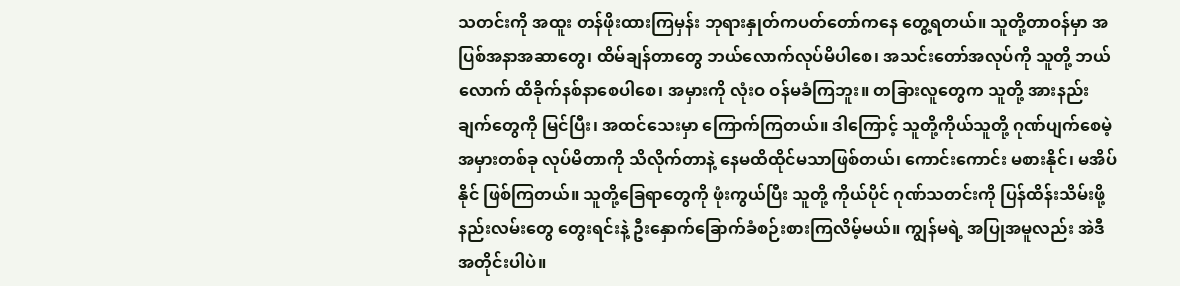သတင်းကို အထူး တန်ဖိုးထားကြမှန်း ဘုရားနှုတ်ကပတ်တော်ကနေ တွေ့ရတယ်။ သူတို့တာဝန်မှာ အပြစ်အနာအဆာတွေ၊ ထိမ်ချန်တာတွေ ဘယ်လောက်လုပ်မိပါစေ၊ အသင်းတော်အလုပ်ကို သူတို့ ဘယ်လောက် ထိခိုက်နစ်နာစေပါစေ၊ အမှားကို လုံးဝ ဝန်မခံကြဘူး။ တခြားလူတွေက သူတို့ အားနည်းချက်တွေကို မြင်ပြီး၊ အထင်သေးမှာ ကြောက်ကြတယ်။ ဒါကြောင့် သူတို့ကိုယ်သူတို့ ဂုဏ်ပျက်စေမဲ့ အမှားတစ်ခု လုပ်မိတာကို သိလိုက်တာနဲ့ နေမထိထိုင်မသာဖြစ်တယ်၊ ကောင်းကောင်း မစားနိုင်၊ မအိပ်နိုင် ဖြစ်ကြတယ်။ သူတို့ခြေရာတွေကို ဖုံးကွယ်ပြီး သူတို့ ကိုယ်ပိုင် ဂုဏ်သတင်းကို ပြန်ထိန်းသိမ်းဖို့ နည်းလမ်းတွေ တွေးရင်းနဲ့ ဦးနှောက်ခြောက်ခံစဉ်းစားကြလိမ့်မယ်။ ကျွန်မရဲ့ အပြုအမူလည်း အဲဒီအတိုင်းပါပဲ။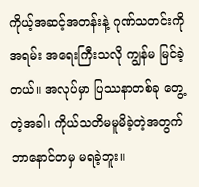ကိုယ့်အဆင့်အတန်းနဲ့ ဂုဏ်သတင်းကို အရမ်း အရေးကြီးသလို ကျွန်မ မြင်ခဲ့တယ်။ အလုပ်မှာ ပြဿနာတစ်ခု တွေ့တဲ့အခါ၊ ကိုယ်သတိမမူမိခဲ့တဲ့အတွက် ဘာနောင်တမှ မရခဲ့ဘူး။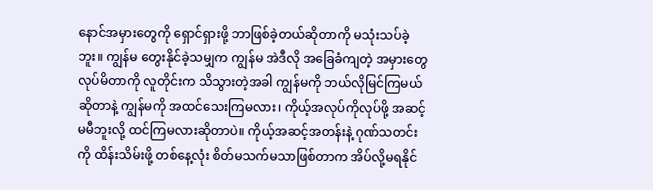နောင်အမှားတွေကို ရှောင်ရှားဖို့ ဘာဖြစ်ခဲ့တယ်ဆိုတာကို မသုံးသပ်ခဲ့ဘူး။ ကျွန်မ တွေးနိုင်ခဲ့သမျှက ကျွန်မ အဲဒီလို အခြေခံကျတဲ့ အမှားတွေ လုပ်မိတာကို လူတိုင်းက သိသွားတဲ့အခါ ကျွန်မကို ဘယ်လိုမြင်ကြမယ်ဆိုတာနဲ့ ကျွန်မကို အထင်သေးကြမလား၊ ကိုယ့်အလုပ်ကိုလုပ်ဖို့ အဆင့်မမီဘူးလို့ ထင်ကြမလားဆိုတာပဲ။ ကိုယ့်အဆင့်အတန်းနဲ့ ဂုဏ်သတင်းကို ထိန်းသိမ်းဖို့ တစ်နေ့လုံး စိတ်မသက်မသာဖြစ်တာက အိပ်လို့မရနိုင်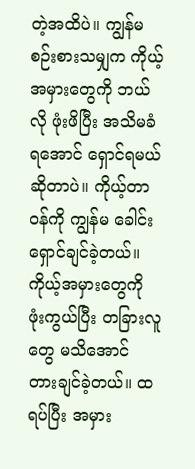တဲ့အထိပဲ။ ကျွန်မ စဉ်းစားသမျှက ကိုယ့်အမှားတွေကို ဘယ်လို ဖုံးဖိပြီး အသိမခံရအောင် ရှောင်ရမယ်ဆိုတာပဲ။ ကိုယ့်တာဝန်ကို ကျွန်မ ခေါင်းရှောင်ချင်ခဲ့တယ်။ ကိုယ့်အမှားတွေကို ဖုံးကွယ်ပြီး တခြားလူတွေ မသိအောင် တားချင်ခဲ့တယ်။ ထရပ်ပြီး အမှား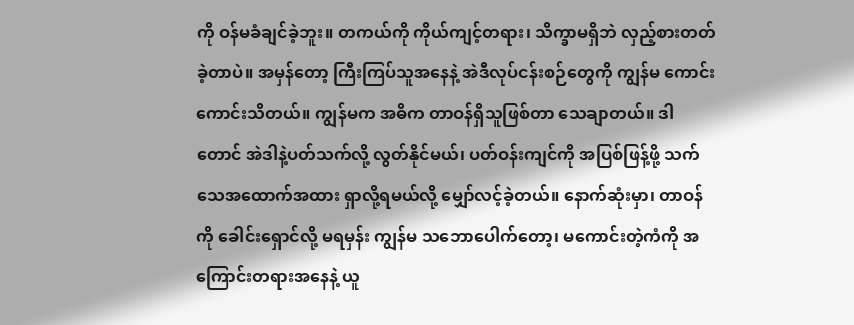ကို ဝန်မခံချင်ခဲ့ဘူး။ တကယ်ကို ကိုယ်ကျင့်တရား၊ သိက္ခာမရှိဘဲ လှည့်စားတတ်ခဲ့တာပဲ။ အမှန်တော့ ကြီးကြပ်သူအနေနဲ့ အဲဒီလုပ်ငန်းစဉ်တွေကို ကျွန်မ ကောင်းကောင်းသိတယ်။ ကျွန်မက အဓိက တာဝန်ရှိသူဖြစ်တာ သေချာတယ်။ ဒါတောင် အဲဒါနဲ့ပတ်သက်လို့ လွတ်နိုင်မယ်၊ ပတ်ဝန်းကျင်ကို အပြစ်ဖြန့်ဖို့ သက်သေအထောက်အထား ရှာလို့ရမယ်လို့ မျှော်လင့်ခဲ့တယ်။ နောက်ဆုံးမှာ၊ တာဝန်ကို ခေါင်းရှောင်လို့ မရမှန်း ကျွန်မ သဘောပေါက်တော့၊ မကောင်းတဲ့ကံကို အကြောင်းတရားအနေနဲ့ ယူ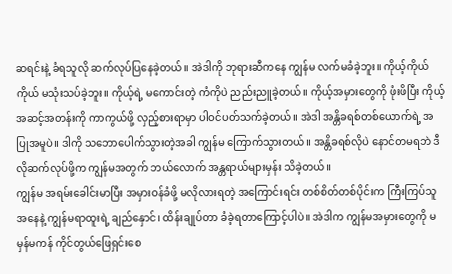ဆရင်းနဲ့ ခံရသူလို ဆက်လုပ်ပြနေခဲ့တယ်။ အဲဒါကို ဘုရားဆီကနေ ကျွန်မ လက်မခံခဲ့ဘူး။ ကိုယ့်ကိုယ်ကိုယ် မသုံးသပ်ခဲ့ဘူး။ ကိုယ့်ရဲ့ မကောင်းတဲ့ ကံကိုပဲ ညည်းညူခဲ့တယ်။ ကိုယ့်အမှားတွေကို ဖုံးဖိပြီး ကိုယ့်အဆင့်အတန်းကို ကာကွယ်ဖို့ လှည့်စားရာမှာ ပါဝင်ပတ်သက်ခဲ့တယ်။ အဲဒါ အန္တိခရစ်တစ်ယောက်ရဲ့ အပြုအမူပဲ။ ဒါကို သဘောပေါက်သွားတဲ့အခါ ကျွန်မ ကြောက်သွားတယ်။ အန္တိခရစ်လိုပဲ နောင်တမရဘဲ ဒီလိုဆက်လုပ်ဖို့က ကျွန်မအတွက် ဘယ်လောက် အန္တရာယ်များမှန်း သိခဲ့တယ်။
ကျွန်မ အရမ်းခေါင်းမာပြီး အမှားဝန်ခံဖို့ မလိုလားရတဲ့ အကြောင်းရင်း တစ်စိတ်တစ်ပိုင်းက ကြီးကြပ်သူအနေနဲ့ ကျွန်မရာထူးရဲ့ ချည်နှောင်၊ ထိန်းချုပ်တာ ခံခဲ့ရတာကြောင့်ပါပဲ။ အဲဒါက ကျွန်မအမှားတွေကို မမှန်မကန် ကိုင်တွယ်ဖြေရှင်းစေ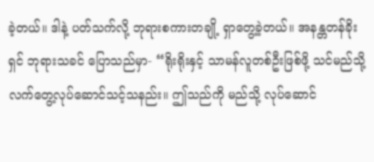ခဲ့တယ်။ ဒါနဲ့ ပတ်သက်လို့ ဘုရားစကားတချို့ ရှာတွေ့ခဲ့တယ်။ အနန္တတန်ခိုးရှင် ဘုရားသခင် ပြောသည်မှာ- “ရိုးရိုးနှင့် သာမန်လူတစ်ဦးဖြစ်ဖို့ သင်မည်သို့ လက်တွေ့လုပ်ဆောင်သင့်သနည်း။ ဤသည်ကို မည်သို့ လုပ်ဆောင်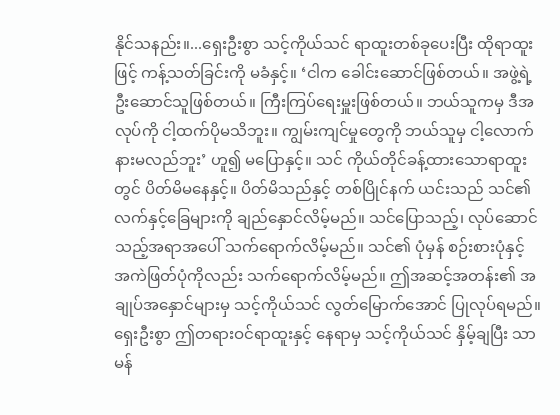နိုင်သနည်း။...ရှေးဦးစွာ သင့်ကိုယ်သင် ရာထူးတစ်ခုပေးပြီး ထိုရာထူးဖြင့် ကန့်သတ်ခြင်းကို မခံနှင့်။ ‘ငါက ခေါင်းဆောင်ဖြစ်တယ်။ အဖွဲ့ရဲ့ ဦးဆောင်သူဖြစ်တယ်။ ကြီးကြပ်ရေးမှူးဖြစ်တယ်။ ဘယ်သူကမှ ဒီအလုပ်ကို ငါ့ထက်ပိုမသိဘူး။ ကျွမ်းကျင်မှုတွေကို ဘယ်သူမှ ငါ့လောက်နားမလည်ဘူး’ ဟူ၍ မပြောနှင့်။ သင် ကိုယ်တိုင်ခန့်ထားသောရာထူးတွင် ပိတ်မိမနေနှင့်။ ပိတ်မိသည်နှင့် တစ်ပြိုင်နက် ယင်းသည် သင်၏ လက်နှင့်ခြေများကို ချည်နှောင်လိမ့်မည်။ သင်ပြောသည့်၊ လုပ်ဆောင်သည့်အရာအပေါ် သက်ရောက်လိမ့်မည်။ သင်၏ ပုံမှန် စဉ်းစားပုံနှင့် အကဲဖြတ်ပုံကိုလည်း သက်ရောက်လိမ့်မည်။ ဤအဆင့်အတန်း၏ အချုပ်အနှောင်များမှ သင့်ကိုယ်သင် လွတ်မြောက်အောင် ပြုလုပ်ရမည်။ ရှေးဦးစွာ ဤတရားဝင်ရာထူးနှင့် နေရာမှ သင့်ကိုယ်သင် နှိမ့်ချပြီး သာမန်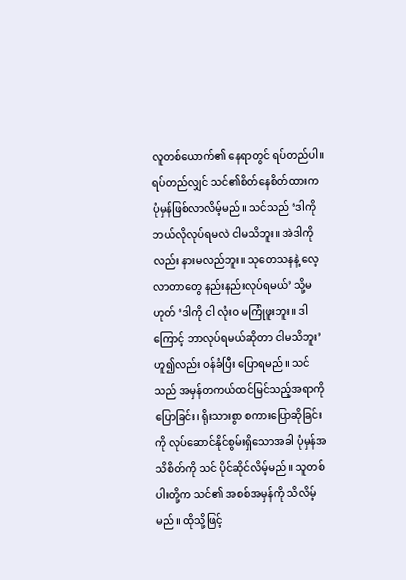လူတစ်ယောက်၏ နေရာတွင် ရပ်တည်ပါ။ ရပ်တည်လျှင် သင်၏စိတ်နေစိတ်ထားက ပုံမှန်ဖြစ်လာလိမ့်မည်။ သင်သည် ‘ဒါကို ဘယ်လိုလုပ်ရမလဲ ငါမသိဘူး။ အဲဒါကိုလည်း နားမလည်ဘူး။ သုတေသနနဲ့ လေ့လာတာတွေ နည်းနည်းလုပ်ရမယ်’ သို့မဟုတ် ‘ဒါကို ငါ လုံးဝ မကြုံဖူးဘူး။ ဒါကြောင့် ဘာလုပ်ရမယ်ဆိုတာ ငါမသိဘူး’ ဟူ၍လည်း ဝန်ခံပြီး ပြောရမည်။ သင်သည် အမှန်တကယ်ထင်မြင်သည့်အရာကို ပြောခြင်း၊ ရိုးသားစွာ စကားပြောဆိုခြင်းကို လုပ်ဆောင်နိုင်စွမ်းရှိသောအခါ ပုံမှန်အသိစိတ်ကို သင် ပိုင်ဆိုင်လိမ့်မည်။ သူတစ်ပါးတို့က သင်၏ အစစ်အမှန်ကို သိလိမ့်မည်။ ထိုသို့ဖြင့်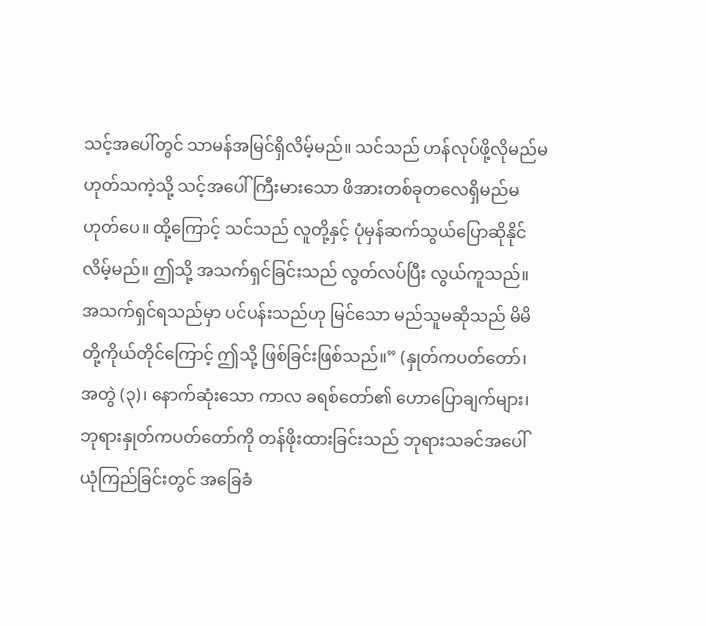သင့်အပေါ်တွင် သာမန်အမြင်ရှိလိမ့်မည်။ သင်သည် ဟန်လုပ်ဖို့လိုမည်မဟုတ်သကဲ့သို့ သင့်အပေါ် ကြီးမားသော ဖိအားတစ်ခုတလေရှိမည်မဟုတ်ပေ။ ထို့ကြောင့် သင်သည် လူတို့နှင့် ပုံမှန်ဆက်သွယ်ပြောဆိုနိုင်လိမ့်မည်။ ဤသို့ အသက်ရှင်ခြင်းသည် လွတ်လပ်ပြီး လွယ်ကူသည်။ အသက်ရှင်ရသည်မှာ ပင်ပန်းသည်ဟု မြင်သော မည်သူမဆိုသည် မိမိတို့ကိုယ်တိုင်ကြောင့် ဤသို့ ဖြစ်ခြင်းဖြစ်သည်။” (နှုတ်ကပတ်တော်၊ အတွဲ (၃)၊ နောက်ဆုံးသော ကာလ ခရစ်တော်၏ ဟောပြောချက်များ၊ ဘုရားနှုတ်ကပတ်တော်ကို တန်ဖိုးထားခြင်းသည် ဘုရားသခင်အပေါ် ယုံကြည်ခြင်းတွင် အခြေခံ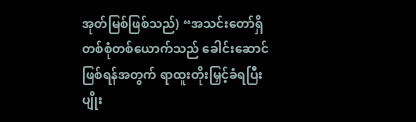အုတ်မြစ်ဖြစ်သည်) “အသင်းတော်ရှိ တစ်စုံတစ်ယောက်သည် ခေါင်းဆောင်ဖြစ်ရန်အတွက် ရာထူးတိုးမြှင့်ခံရပြီး ပျိုး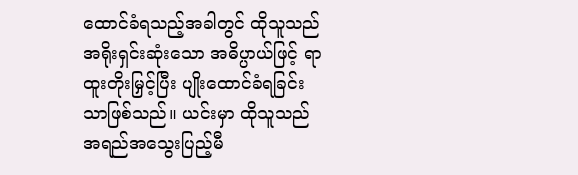ထောင်ခံရသည့်အခါတွင် ထိုသူသည် အရိုးရှင်းဆုံးသော အဓိပ္ပာယ်ဖြင့် ရာထူးတိုးမြှင့်ပြီး ပျိုးထောင်ခံရခြင်းသာဖြစ်သည်။ ယင်းမှာ ထိုသူသည် အရည်အသွေးပြည့်မီ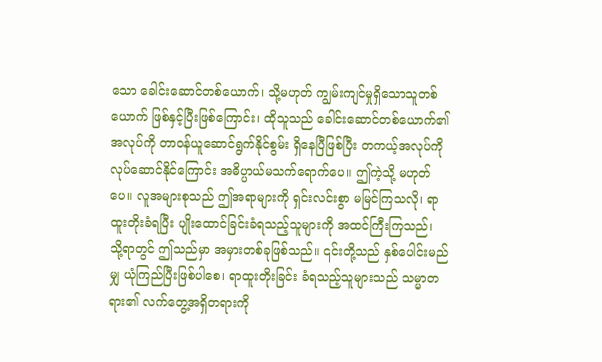သော ခေါင်းဆောင်တစ်ယောက်၊ သို့မဟုတ် ကျွမ်းကျင်မှုရှိသောသူတစ်ယောက် ဖြစ်နှင့်ပြီးဖြစ်ကြောင်း၊ ထိုသူသည် ခေါင်းဆောင်တစ်ယောက်၏ အလုပ်ကို တာဝန်ယူဆောင်ရွက်နိုင်စွမ်း ရှိနေပြီဖြစ်ပြီး တကယ့်အလုပ်ကို လုပ်ဆောင်နိုင်ကြောင်း အဓိပ္ပာယ်မသက်ရောက်ပေ။ ဤကဲ့သို့ မဟုတ်ပေ။ လူအများစုသည် ဤအရာများကို ရှင်းလင်းစွာ မမြင်ကြသလို၊ ရာထူးတိုးခံရပြီး ပျိုးထောင်ခြင်းခံရသည့်သူများကို အထင်ကြီးကြသည်၊ သို့ရာတွင် ဤသည်မှာ အမှားတစ်ခုဖြစ်သည်။ ၎င်းတို့သည် နှစ်ပေါင်းမည်မျှ ယုံကြည်ပြီးဖြစ်ပါစေ၊ ရာထူးတိုးခြင်း ခံရသည့်သူများသည် သမ္မာတရား၏ လက်တွေ့အရှိတရားကို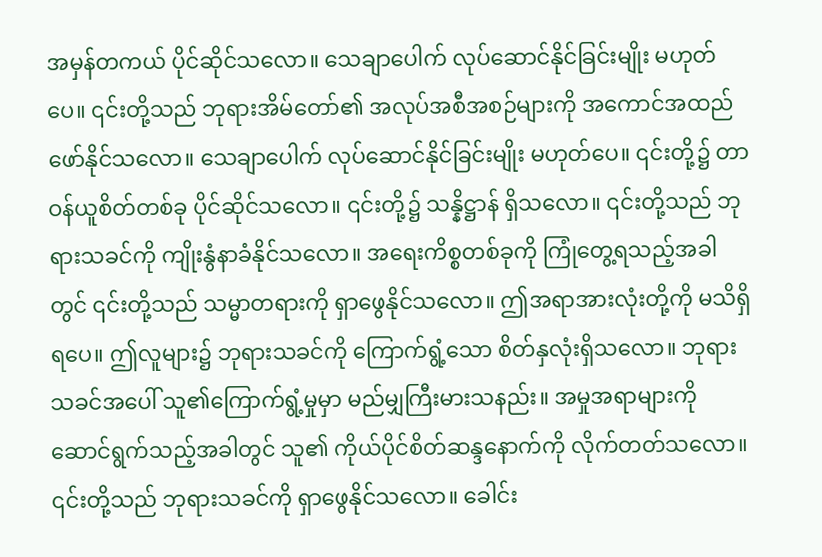အမှန်တကယ် ပိုင်ဆိုင်သလော။ သေချာပေါက် လုပ်ဆောင်နိုင်ခြင်းမျိုး မဟုတ်ပေ။ ၎င်းတို့သည် ဘုရားအိမ်တော်၏ အလုပ်အစီအစဉ်များကို အကောင်အထည်ဖော်နိုင်သလော။ သေချာပေါက် လုပ်ဆောင်နိုင်ခြင်းမျိုး မဟုတ်ပေ။ ၎င်းတို့၌ တာဝန်ယူစိတ်တစ်ခု ပိုင်ဆိုင်သလော။ ၎င်းတို့၌ သန္နိဋ္ဌာန် ရှိသလော။ ၎င်းတို့သည် ဘုရားသခင်ကို ကျိုးနွံနာခံနိုင်သလော။ အရေးကိစ္စတစ်ခုကို ကြုံတွေ့ရသည့်အခါတွင် ၎င်းတို့သည် သမ္မာတရားကို ရှာဖွေနိုင်သလော။ ဤအရာအားလုံးတို့ကို မသိရှိရပေ။ ဤလူများ၌ ဘုရားသခင်ကို ကြောက်ရွံ့သော စိတ်နှလုံးရှိသလော။ ဘုရားသခင်အပေါ် သူ၏ကြောက်ရွံ့မှုမှာ မည်မျှကြီးမားသနည်း။ အမှုအရာများကို ဆောင်ရွက်သည့်အခါတွင် သူ၏ ကိုယ်ပိုင်စိတ်ဆန္ဒနောက်ကို လိုက်တတ်သလော။ ၎င်းတို့သည် ဘုရားသခင်ကို ရှာဖွေနိုင်သလော။ ခေါင်း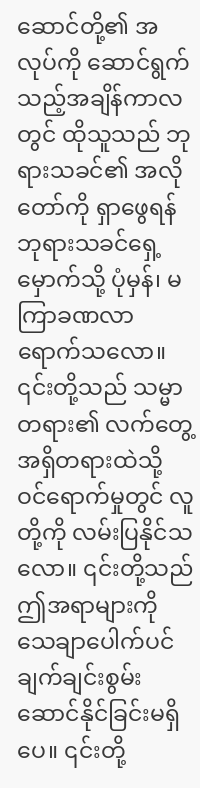ဆောင်တို့၏ အလုပ်ကို ဆောင်ရွက်သည့်အချိန်ကာလတွင် ထိုသူသည် ဘုရားသခင်၏ အလိုတော်ကို ရှာဖွေရန် ဘုရားသခင်ရှေ့မှောက်သို့ ပုံမှန်၊ မကြာခဏလာရောက်သလော။ ၎င်းတို့သည် သမ္မာတရား၏ လက်တွေ့အရှိတရားထဲသို့ ဝင်ရောက်မှုတွင် လူတို့ကို လမ်းပြနိုင်သလော။ ၎င်းတို့သည် ဤအရာများကို သေချာပေါက်ပင် ချက်ချင်းစွမ်းဆောင်နိုင်ခြင်းမရှိပေ။ ၎င်းတို့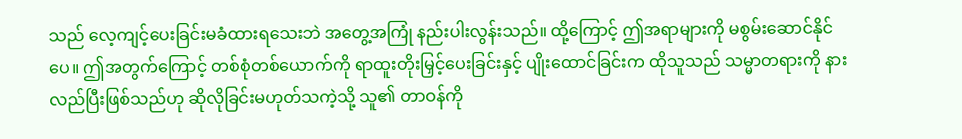သည် လေ့ကျင့်ပေးခြင်းမခံထားရသေးဘဲ အတွေ့အကြုံ နည်းပါးလွန်းသည်။ ထို့ကြောင့် ဤအရာများကို မစွမ်းဆောင်နိုင်ပေ။ ဤအတွက်ကြောင့် တစ်စုံတစ်ယောက်ကို ရာထူးတိုးမြှင့်ပေးခြင်းနှင့် ပျိုးထောင်ခြင်းက ထိုသူသည် သမ္မာတရားကို နားလည်ပြီးဖြစ်သည်ဟု ဆိုလိုခြင်းမဟုတ်သကဲ့သို့ သူ၏ တာဝန်ကို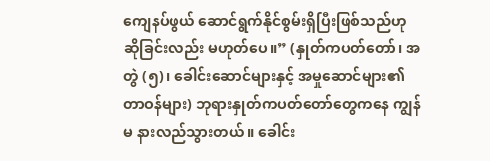ကျေနပ်ဖွယ် ဆောင်ရွက်နိုင်စွမ်းရှိပြီးဖြစ်သည်ဟု ဆိုခြင်းလည်း မဟုတ်ပေ။” (နှုတ်ကပတ်တော်၊ အတွဲ (၅)၊ ခေါင်းဆောင်များနှင့် အမှုဆောင်များ၏ တာဝန်များ) ဘုရားနှုတ်ကပတ်တော်တွေကနေ ကျွန်မ နားလည်သွားတယ်။ ခေါင်း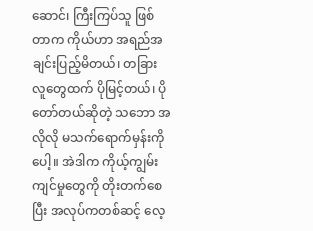ဆောင်၊ ကြီးကြပ်သူ ဖြစ်တာက ကိုယ်ဟာ အရည်အချင်းပြည့်မိတယ်၊ တခြားလူတွေထက် ပိုမြင့်တယ်၊ ပိုတော်တယ်ဆိုတဲ့ သဘော အလိုလို မသက်ရောက်မှန်းကိုပေါ့။ အဲဒါက ကိုယ့်ကျွမ်းကျင်မှုတွေကို တိုးတက်စေပြီး အလုပ်ကတစ်ဆင့် လေ့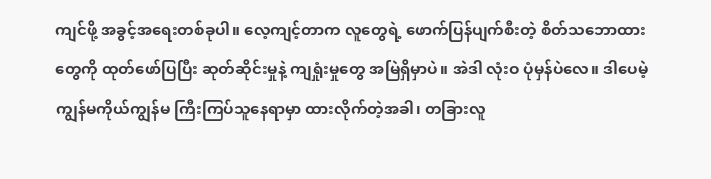ကျင်ဖို့ အခွင့်အရေးတစ်ခုပါ။ လေ့ကျင့်တာက လူတွေရဲ့ ဖောက်ပြန်ပျက်စီးတဲ့ စိတ်သဘောထားတွေကို ထုတ်ဖော်ပြပြီး ဆုတ်ဆိုင်းမှုနဲ့ ကျရှုံးမှုတွေ အမြဲရှိမှာပဲ။ အဲဒါ လုံးဝ ပုံမှန်ပဲလေ။ ဒါပေမဲ့ ကျွန်မကိုယ်ကျွန်မ ကြီးကြပ်သူနေရာမှာ ထားလိုက်တဲ့အခါ၊ တခြားလူ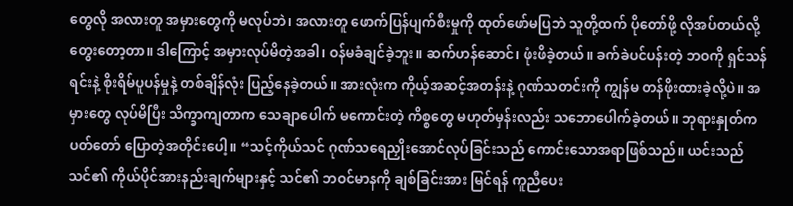တွေလို အလားတူ အမှားတွေကို မလုပ်ဘဲ၊ အလားတူ ဖောက်ပြန်ပျက်စီးမှုကို ထုတ်ဖော်မပြဘဲ သူတို့ထက် ပိုတော်ဖို့ လိုအပ်တယ်လို့ တွေးတော့တာ။ ဒါကြောင့် အမှားလုပ်မိတဲ့အခါ၊ ဝန်မခံချင်ခဲ့ဘူး။ ဆက်ဟန်ဆောင်၊ ဖုံးဖိခဲ့တယ်။ ခက်ခဲပင်ပန်းတဲ့ ဘဝကို ရှင်သန်ရင်းနဲ့ စိုးရိမ်ပူပန်မှုနဲ့ တစ်ချိန်လုံး ပြည့်နေခဲ့တယ်။ အားလုံးက ကိုယ့်အဆင့်အတန်းနဲ့ ဂုဏ်သတင်းကို ကျွန်မ တန်ဖိုးထားခဲ့လို့ပဲ။ အမှားတွေ လုပ်မိပြီး သိက္ခာကျတာက သေချာပေါက် မကောင်းတဲ့ ကိစ္စတွေ မဟုတ်မှန်းလည်း သဘောပေါက်ခဲ့တယ်။ ဘုရားနှုတ်ကပတ်တော် ပြောတဲ့အတိုင်းပေါ့။ “သင့်ကိုယ်သင် ဂုဏ်သရေညှိုးအောင်လုပ်ခြင်းသည် ကောင်းသောအရာဖြစ်သည်။ ယင်းသည် သင်၏ ကိုယ်ပိုင်အားနည်းချက်များနှင့် သင်၏ ဘဝင်မာနကို ချစ်ခြင်းအား မြင်ရန် ကူညီပေး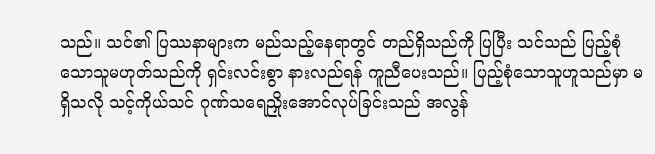သည်။ သင်၏ ပြဿနာများက မည်သည့်နေရာတွင် တည်ရှိသည်ကို ပြပြီး သင်သည် ပြည့်စုံသောသူမဟုတ်သည်ကို ရှင်းလင်းစွာ နားလည်ရန် ကူညီပေးသည်။ ပြည့်စုံသောသူဟူသည်မှာ မရှိသလို သင့်ကိုယ်သင် ဂုဏ်သရေညှိုးအောင်လုပ်ခြင်းသည် အလွန်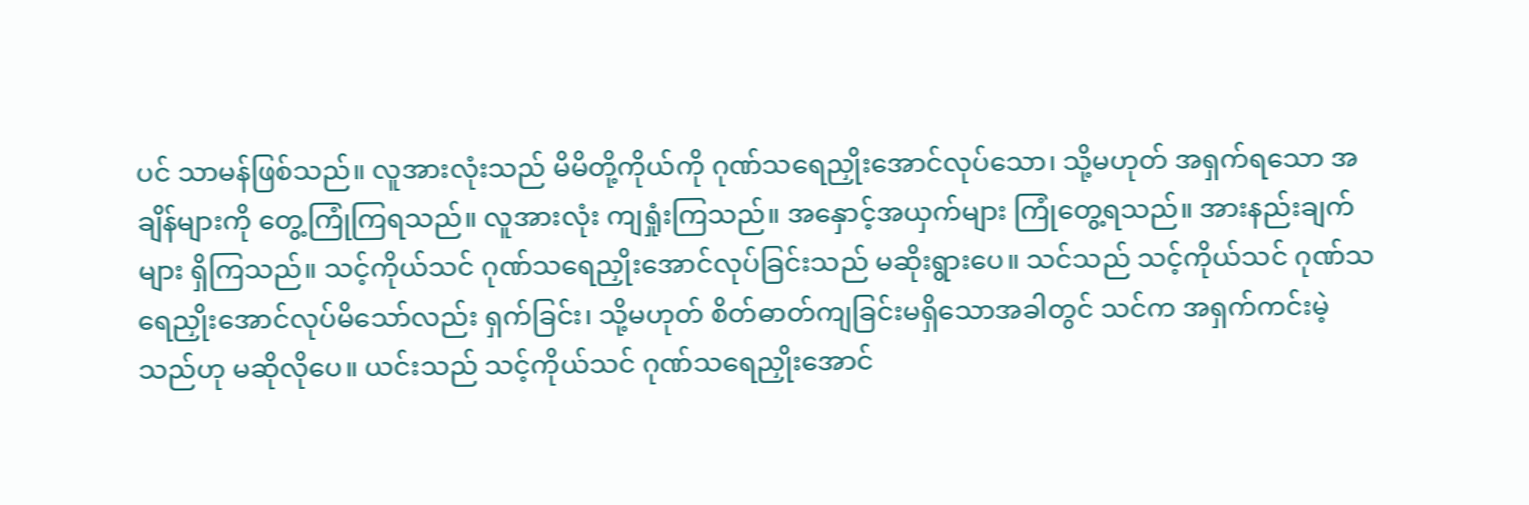ပင် သာမန်ဖြစ်သည်။ လူအားလုံးသည် မိမိတို့ကိုယ်ကို ဂုဏ်သရေညှိုးအောင်လုပ်သော၊ သို့မဟုတ် အရှက်ရသော အချိန်များကို တွေ့ကြုံကြရသည်။ လူအားလုံး ကျရှုံးကြသည်။ အနှောင့်အယှက်များ ကြုံတွေ့ရသည်။ အားနည်းချက်များ ရှိကြသည်။ သင့်ကိုယ်သင် ဂုဏ်သရေညှိုးအောင်လုပ်ခြင်းသည် မဆိုးရွားပေ။ သင်သည် သင့်ကိုယ်သင် ဂုဏ်သရေညှိုးအောင်လုပ်မိသော်လည်း ရှက်ခြင်း၊ သို့မဟုတ် စိတ်ဓာတ်ကျခြင်းမရှိသောအခါတွင် သင်က အရှက်ကင်းမဲ့သည်ဟု မဆိုလိုပေ။ ယင်းသည် သင့်ကိုယ်သင် ဂုဏ်သရေညှိုးအောင်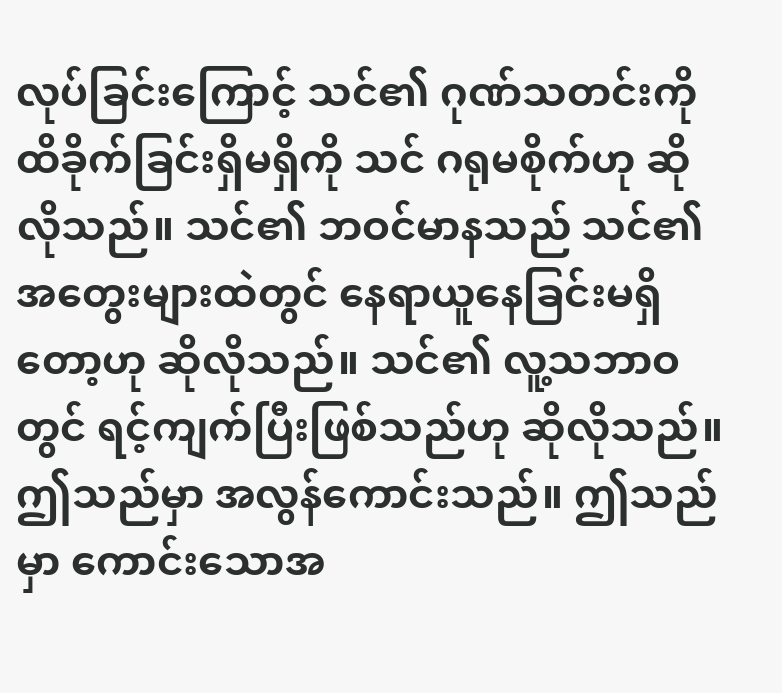လုပ်ခြင်းကြောင့် သင်၏ ဂုဏ်သတင်းကို ထိခိုက်ခြင်းရှိမရှိကို သင် ဂရုမစိုက်ဟု ဆိုလိုသည်။ သင်၏ ဘဝင်မာနသည် သင်၏ အတွေးများထဲတွင် နေရာယူနေခြင်းမရှိတော့ဟု ဆိုလိုသည်။ သင်၏ လူ့သဘာဝတွင် ရင့်ကျက်ပြီးဖြစ်သည်ဟု ဆိုလိုသည်။ ဤသည်မှာ အလွန်ကောင်းသည်။ ဤသည်မှာ ကောင်းသောအ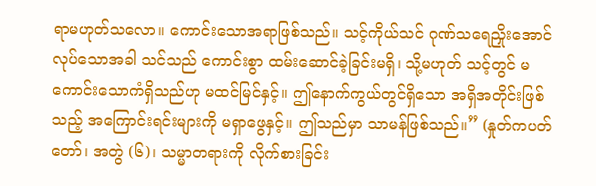ရာမဟုတ်သလော။ ကောင်းသောအရာဖြစ်သည်။ သင့်ကိုယ်သင် ဂုဏ်သရေညှိုးအောင်လုပ်သောအခါ သင်သည် ကောင်းစွာ ထမ်းဆောင်ခဲ့ခြင်းမရှိ၊ သို့မဟုတ် သင့်တွင် မကောင်းသောကံရှိသည်ဟု မထင်မြင်နှင့်။ ဤနောက်ကွယ်တွင်ရှိသော အရှိအတိုင်းဖြစ်သည့် အကြောင်းရင်းများကို မရှာဖွေနှင့်။ ဤသည်မှာ သာမန်ဖြစ်သည်။” (နှုတ်ကပတ်တော်၊ အတွဲ (၆)၊ သမ္မာတရားကို လိုက်စားခြင်း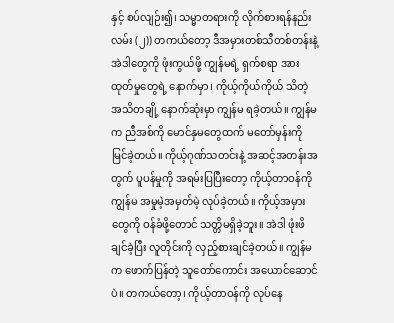နှင့် စပ်လျဉ်း၍၊ သမ္မာတရားကို လိုက်စားရန်နည်းလမ်း (၂)) တကယ်တော့ ဒီအမှားတစ်သီတစ်တန်းနဲ့ အဲဒါတွေကို ဖုံးကွယ်ဖို့ ကျွန်မရဲ့ ရှက်စရာ အားထုတ်မှုတွေရဲ့ နောက်မှာ၊ ကိုယ့်ကိုယ်ကိုယ် သိတဲ့အသိတချို့ နောက်ဆုံးမှာ ကျွန်မ ရခဲ့တယ်။ ကျွန်မက ညီအစ်ကို မောင်နှမတွေထက် မတော်မှန်းကို မြင်ခဲ့တယ်။ ကိုယ့်ဂုဏ်သတင်းနဲ့ အဆင့်အတန်းအတွက် ပူပန်မှုကို အရမ်းပြပြီးတော့ ကိုယ့်တာဝန်ကို ကျွန်မ အမှုမဲ့အမှတ်မဲ့ လုပ်ခဲ့တယ်။ ကိုယ့်အမှားတွေကို ဝန်ခံဖို့တောင် သတ္တိမရှိခဲ့ဘူး။ အဲဒါ ဖုံးဖိချင်ခဲ့ပြီး လူတိုင်းကို လှည့်စားချင်ခဲ့တယ်။ ကျွန်မက ဖောက်ပြန်တဲ့ သူတော်ကောင်း အယောင်ဆောင်ပဲ။ တကယ်တော့၊ ကိုယ့်တာဝန်ကို လုပ်နေ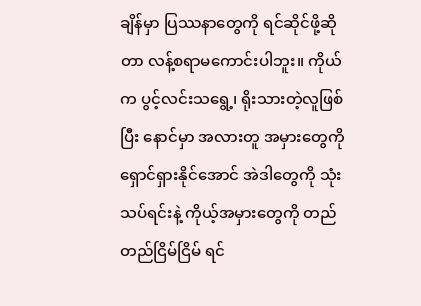ချိန်မှာ ပြဿနာတွေကို ရင်ဆိုင်ဖို့ဆိုတာ လန့်စရာမကောင်းပါဘူး။ ကိုယ်က ပွင့်လင်းသရွေ့၊ ရိုးသားတဲ့လူဖြစ်ပြီး နောင်မှာ အလားတူ အမှားတွေကို ရှောင်ရှားနိုင်အောင် အဲဒါတွေကို သုံးသပ်ရင်းနဲ့ ကိုယ့်အမှားတွေကို တည်တည်ငြိမ်ငြိမ် ရင်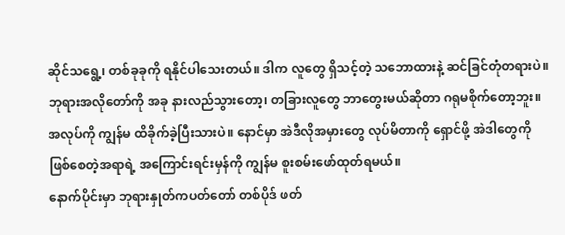ဆိုင်သရွေ့၊ တစ်ခုခုကို ရနိုင်ပါသေးတယ်။ ဒါက လူတွေ ရှိသင့်တဲ့ သဘောထားနဲ့ ဆင်ခြင်တုံတရားပဲ။ ဘုရားအလိုတော်ကို အခု နားလည်သွားတော့၊ တခြားလူတွေ ဘာတွေးမယ်ဆိုတာ ဂရုမစိုက်တော့ဘူး။ အလုပ်ကို ကျွန်မ ထိခိုက်ခဲ့ပြီးသားပဲ။ နောင်မှာ အဲဒီလိုအမှားတွေ လုပ်မိတာကို ရှောင်ဖို့ အဲဒါတွေကို ဖြစ်စေတဲ့အရာရဲ့ အကြောင်းရင်းမှန်ကို ကျွန်မ စူးစမ်းဖော်ထုတ်ရမယ်။
နောက်ပိုင်းမှာ ဘုရားနှုတ်ကပတ်တော် တစ်ပိုဒ် ဖတ်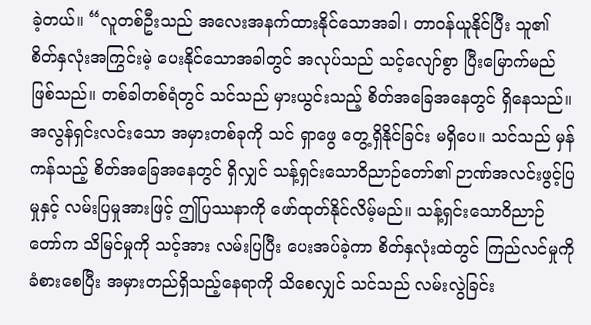ခဲ့တယ်။ “လူတစ်ဦးသည် အလေးအနက်ထားနိုင်သောအခါ၊ တာဝန်ယူနိုင်ပြီး သူ၏ စိတ်နှလုံးအကြွင်းမဲ့ ပေးနိုင်သောအခါတွင် အလုပ်သည် သင့်လျော်စွာ ပြီးမြောက်မည်ဖြစ်သည်။ တစ်ခါတစ်ရံတွင် သင်သည် မှားယွင်းသည့် စိတ်အခြေအနေတွင် ရှိနေသည်။ အလွန်ရှင်းလင်းသော အမှားတစ်ခုကို သင် ရှာဖွေ တွေ့ရှိနိုင်ခြင်း မရှိပေ။ သင်သည် မှန်ကန်သည့် စိတ်အခြေအနေတွင် ရှိလျှင် သန့်ရှင်းသောဝိညာဉ်တော်၏ ဉာဏ်အလင်းဖွင့်ပြမှုနှင့် လမ်းပြမှုအားဖြင့် ဤပြဿနာကို ဖော်ထုတ်နိုင်လိမ့်မည်။ သန့်ရှင်းသောဝိညာဉ်တော်က သိမြင်မှုကို သင့်အား လမ်းပြပြီး ပေးအပ်ခဲ့ကာ စိတ်နှလုံးထဲတွင် ကြည်လင်မှုကို ခံစားစေပြီး အမှားတည်ရှိသည့်နေရာကို သိစေလျှင် သင်သည် လမ်းလွဲခြင်း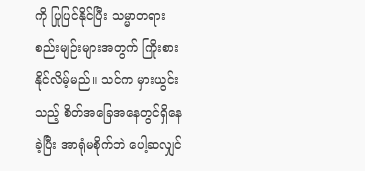ကို ပြုပြင်နိုင်ပြီး သမ္မာတရားစည်းမျဉ်းများအတွက် ကြိုးစားနိုင်လိမ့်မည်။ သင်က မှားယွင်းသည့် စိတ်အခြေအနေတွင်ရှိနေခဲ့ပြီး အာရုံမစိုက်ဘဲ ပေါ့ဆလျှင်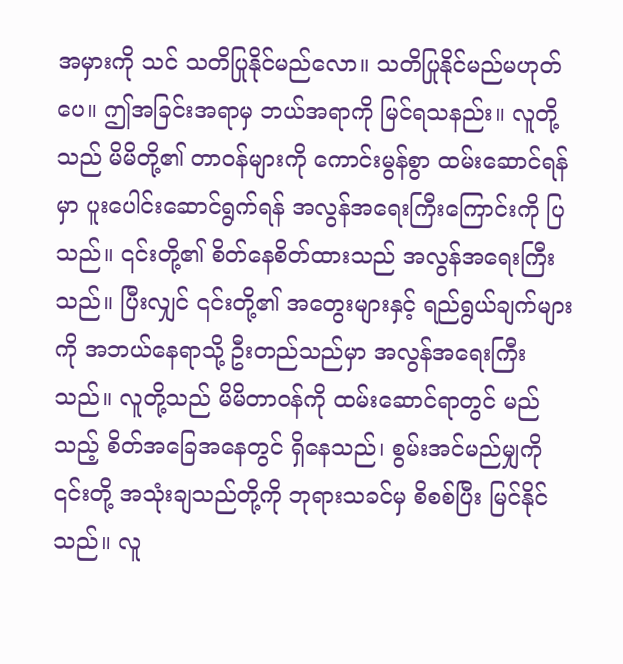အမှားကို သင် သတိပြုနိုင်မည်လော။ သတိပြုနိုင်မည်မဟုတ်ပေ။ ဤအခြင်းအရာမှ ဘယ်အရာကို မြင်ရသနည်း။ လူတို့သည် မိမိတို့၏ တာဝန်များကို ကောင်းမွန်စွာ ထမ်းဆောင်ရန်မှာ ပူးပေါင်းဆောင်ရွက်ရန် အလွန်အရေးကြီးကြောင်းကို ပြသည်။ ၎င်းတို့၏ စိတ်နေစိတ်ထားသည် အလွန်အရေးကြီးသည်။ ပြီးလျှင် ၎င်းတို့၏ အတွေးများနှင့် ရည်ရွယ်ချက်များကို အဘယ်နေရာသို့ ဦးတည်သည်မှာ အလွန်အရေးကြီးသည်။ လူတို့သည် မိမိတာဝန်ကို ထမ်းဆောင်ရာတွင် မည်သည့် စိတ်အခြေအနေတွင် ရှိနေသည်၊ စွမ်းအင်မည်မျှကို ၎င်းတို့ အသုံးချသည်တို့ကို ဘုရားသခင်မှ စိစစ်ပြီး မြင်နိုင်သည်။ လူ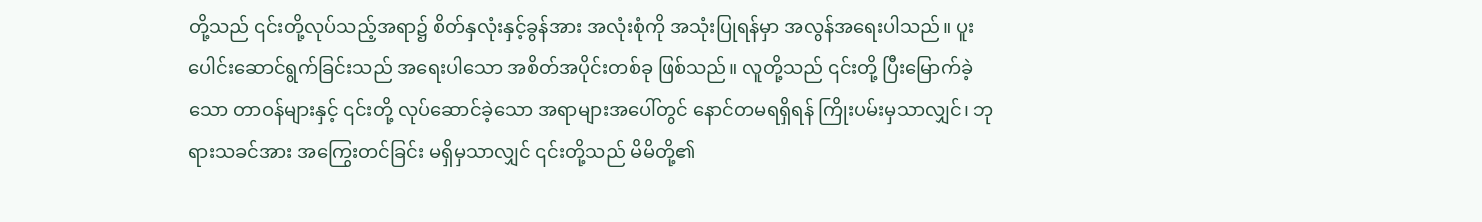တို့သည် ၎င်းတို့လုပ်သည့်အရာ၌ စိတ်နှလုံးနှင့်ခွန်အား အလုံးစုံကို အသုံးပြုရန်မှာ အလွန်အရေးပါသည်။ ပူးပေါင်းဆောင်ရွက်ခြင်းသည် အရေးပါသော အစိတ်အပိုင်းတစ်ခု ဖြစ်သည်။ လူတို့သည် ၎င်းတို့ ပြီးမြောက်ခဲ့သော တာဝန်များနှင့် ၎င်းတို့ လုပ်ဆောင်ခဲ့သော အရာများအပေါ်တွင် နောင်တမရရှိရန် ကြိုးပမ်းမှသာလျှင်၊ ဘုရားသခင်အား အကြွေးတင်ခြင်း မရှိမှသာလျှင် ၎င်းတို့သည် မိမိတို့၏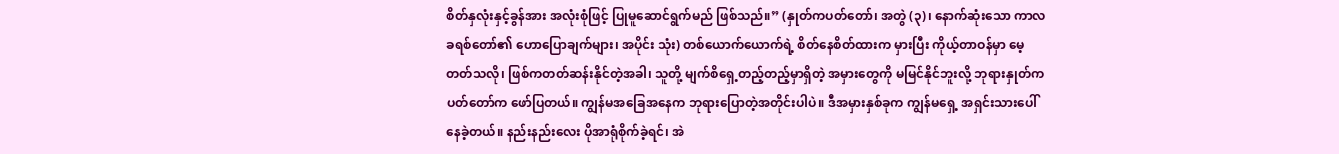စိတ်နှလုံးနှင့်ခွန်အား အလုံးစုံဖြင့် ပြုမူဆောင်ရွက်မည် ဖြစ်သည်။” (နှုတ်ကပတ်တော်၊ အတွဲ (၃)၊ နောက်ဆုံးသော ကာလ ခရစ်တော်၏ ဟောပြောချက်များ၊ အပိုင်း သုံး) တစ်ယောက်ယောက်ရဲ့ စိတ်နေစိတ်ထားက မှားပြီး ကိုယ့်တာဝန်မှာ မေ့တတ်သလို၊ ဖြစ်ကတတ်ဆန်းနိုင်တဲ့အခါ၊ သူတို့ မျက်စိရှေ့တည့်တည့်မှာရှိတဲ့ အမှားတွေကို မမြင်နိုင်ဘူးလို့ ဘုရားနှုတ်ကပတ်တော်က ဖော်ပြတယ်။ ကျွန်မအခြေအနေက ဘုရားပြောတဲ့အတိုင်းပါပဲ။ ဒီအမှားနှစ်ခုက ကျွန်မရှေ့ အရှင်းသားပေါ်နေခဲ့တယ်။ နည်းနည်းလေး ပိုအာရုံစိုက်ခဲ့ရင်၊ အဲ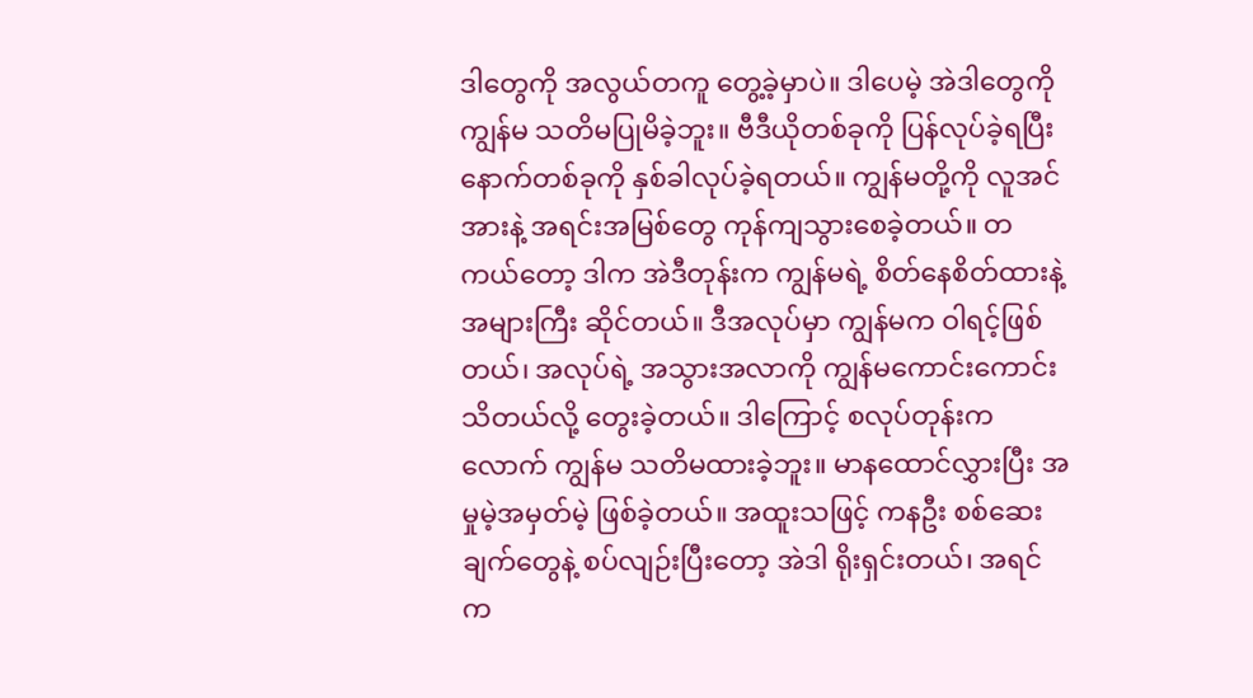ဒါတွေကို အလွယ်တကူ တွေ့ခဲ့မှာပဲ။ ဒါပေမဲ့ အဲဒါတွေကို ကျွန်မ သတိမပြုမိခဲ့ဘူး။ ဗီဒီယိုတစ်ခုကို ပြန်လုပ်ခဲ့ရပြီး နောက်တစ်ခုကို နှစ်ခါလုပ်ခဲ့ရတယ်။ ကျွန်မတို့ကို လူအင်အားနဲ့ အရင်းအမြစ်တွေ ကုန်ကျသွားစေခဲ့တယ်။ တကယ်တော့ ဒါက အဲဒီတုန်းက ကျွန်မရဲ့ စိတ်နေစိတ်ထားနဲ့ အများကြီး ဆိုင်တယ်။ ဒီအလုပ်မှာ ကျွန်မက ဝါရင့်ဖြစ်တယ်၊ အလုပ်ရဲ့ အသွားအလာကို ကျွန်မကောင်းကောင်းသိတယ်လို့ တွေးခဲ့တယ်။ ဒါကြောင့် စလုပ်တုန်းကလောက် ကျွန်မ သတိမထားခဲ့ဘူး။ မာနထောင်လွှားပြီး အမှုမဲ့အမှတ်မဲ့ ဖြစ်ခဲ့တယ်။ အထူးသဖြင့် ကနဦး စစ်ဆေးချက်တွေနဲ့ စပ်လျဉ်းပြီးတော့ အဲဒါ ရိုးရှင်းတယ်၊ အရင်က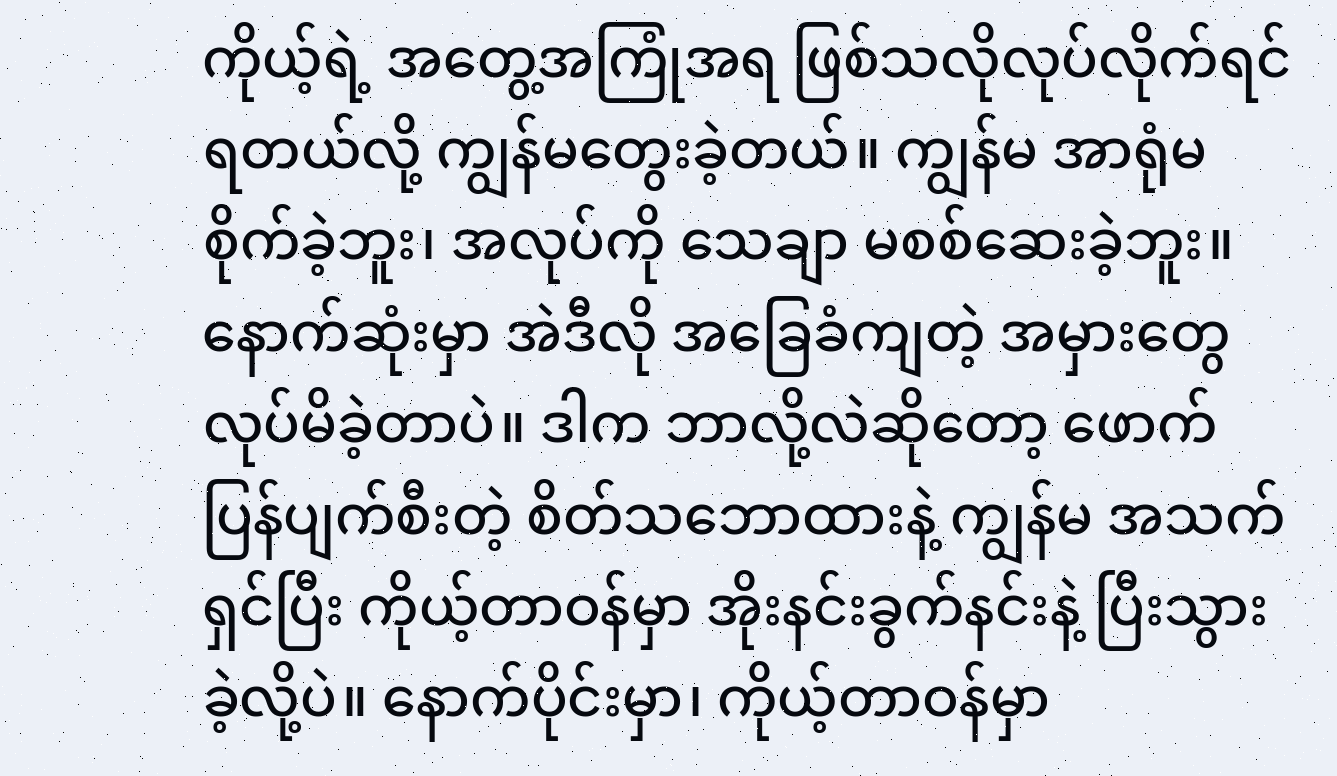ကိုယ့်ရဲ့ အတွေ့အကြုံအရ ဖြစ်သလိုလုပ်လိုက်ရင် ရတယ်လို့ ကျွန်မတွေးခဲ့တယ်။ ကျွန်မ အာရုံမစိုက်ခဲ့ဘူး၊ အလုပ်ကို သေချာ မစစ်ဆေးခဲ့ဘူး။ နောက်ဆုံးမှာ အဲဒီလို အခြေခံကျတဲ့ အမှားတွေ လုပ်မိခဲ့တာပဲ။ ဒါက ဘာလို့လဲဆိုတော့ ဖောက်ပြန်ပျက်စီးတဲ့ စိတ်သဘောထားနဲ့ ကျွန်မ အသက်ရှင်ပြီး ကိုယ့်တာဝန်မှာ အိုးနင်းခွက်နင်းနဲ့ ပြီးသွားခဲ့လို့ပဲ။ နောက်ပိုင်းမှာ၊ ကိုယ့်တာဝန်မှာ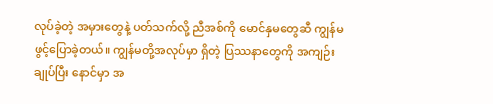လုပ်ခဲ့တဲ့ အမှားတွေနဲ့ ပတ်သက်လို့ ညီအစ်ကို မောင်နှမတွေဆီ ကျွန်မ ဖွင့်ပြောခဲ့တယ်။ ကျွန်မတို့အလုပ်မှာ ရှိတဲ့ ပြဿနာတွေကို အကျဉ်းချုပ်ပြီး နောင်မှာ အ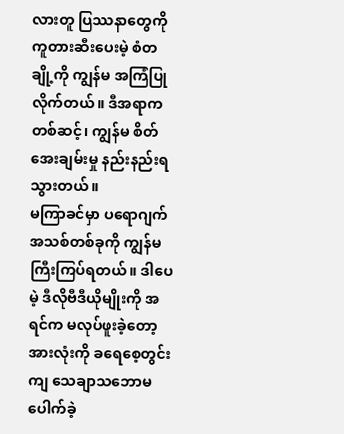လားတူ ပြဿနာတွေကို ကူတားဆီးပေးမဲ့ စံတချို့ကို ကျွန်မ အကြံပြုလိုက်တယ်။ ဒီအရာကတစ်ဆင့်၊ ကျွန်မ စိတ်အေးချမ်းမှု နည်းနည်းရသွားတယ်။
မကြာခင်မှာ ပရောဂျက်အသစ်တစ်ခုကို ကျွန်မ ကြီးကြပ်ရတယ်။ ဒါပေမဲ့ ဒီလိုဗီဒီယိုမျိုးကို အရင်က မလုပ်ဖူးခဲ့တော့ အားလုံးကို ခရေစေ့တွင်းကျ သေချာသဘောမပေါက်ခဲ့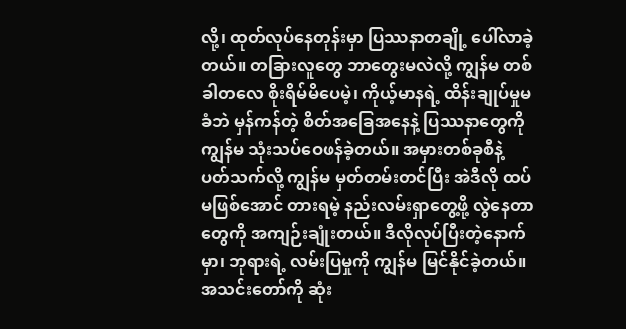လို့၊ ထုတ်လုပ်နေတုန်းမှာ ပြဿနာတချို့ ပေါ်လာခဲ့တယ်။ တခြားလူတွေ ဘာတွေးမလဲလို့ ကျွန်မ တစ်ခါတလေ စိုးရိမ်မိပေမဲ့၊ ကိုယ့်မာနရဲ့ ထိန်းချုပ်မှုမခံဘဲ မှန်ကန်တဲ့ စိတ်အခြေအနေနဲ့ ပြဿနာတွေကို ကျွန်မ သုံးသပ်ဝေဖန်ခဲ့တယ်။ အမှားတစ်ခုစီနဲ့ ပတ်သက်လို့ ကျွန်မ မှတ်တမ်းတင်ပြီး အဲဒီလို ထပ်မဖြစ်အောင် တားရမဲ့ နည်းလမ်းရှာတွေ့ဖို့ လွဲနေတာတွေကို အကျဉ်းချုံးတယ်။ ဒီလိုလုပ်ပြီးတဲ့နောက်မှာ၊ ဘုရားရဲ့ လမ်းပြမှုကို ကျွန်မ မြင်နိုင်ခဲ့တယ်။ အသင်းတော်ကို ဆုံး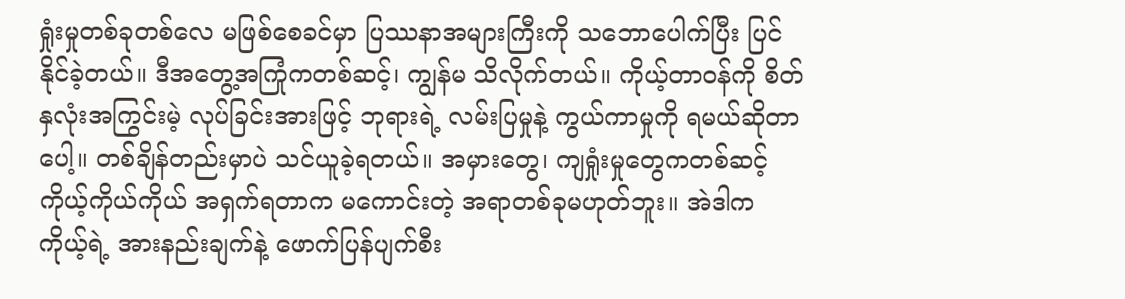ရှုံးမှုတစ်ခုတစ်လေ မဖြစ်စေခင်မှာ ပြဿနာအများကြီးကို သဘောပေါက်ပြီး ပြင်နိုင်ခဲ့တယ်။ ဒီအတွေ့အကြုံကတစ်ဆင့်၊ ကျွန်မ သိလိုက်တယ်။ ကိုယ့်တာဝန်ကို စိတ်နှလုံးအကြွင်းမဲ့ လုပ်ခြင်းအားဖြင့် ဘုရားရဲ့ လမ်းပြမှုနဲ့ ကွယ်ကာမှုကို ရမယ်ဆိုတာပေါ့။ တစ်ချိန်တည်းမှာပဲ သင်ယူခဲ့ရတယ်။ အမှားတွေ၊ ကျရှုံးမှုတွေကတစ်ဆင့် ကိုယ့်ကိုယ်ကိုယ် အရှက်ရတာက မကောင်းတဲ့ အရာတစ်ခုမဟုတ်ဘူး။ အဲဒါက ကိုယ့်ရဲ့ အားနည်းချက်နဲ့ ဖောက်ပြန်ပျက်စီး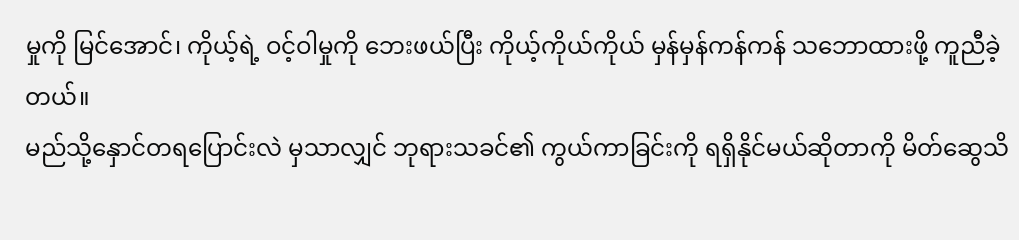မှုကို မြင်အောင်၊ ကိုယ့်ရဲ့ ဝင့်ဝါမှုကို ဘေးဖယ်ပြီး ကိုယ့်ကိုယ်ကိုယ် မှန်မှန်ကန်ကန် သဘောထားဖို့ ကူညီခဲ့တယ်။
မည်သို့နှောင်တရပြောင်းလဲ မှသာလျှင် ဘုရားသခင်၏ ကွယ်ကာခြင်းကို ရရှိနိုင်မယ်ဆိုတာကို မိတ်ဆွေသိ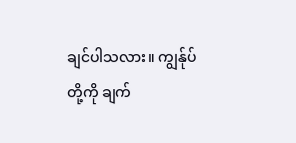ချင်ပါသလား။ ကျွန်ုပ်တို့ကို ချက်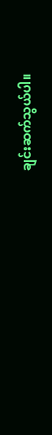ချင်းဆက်သွယ်ပါ။